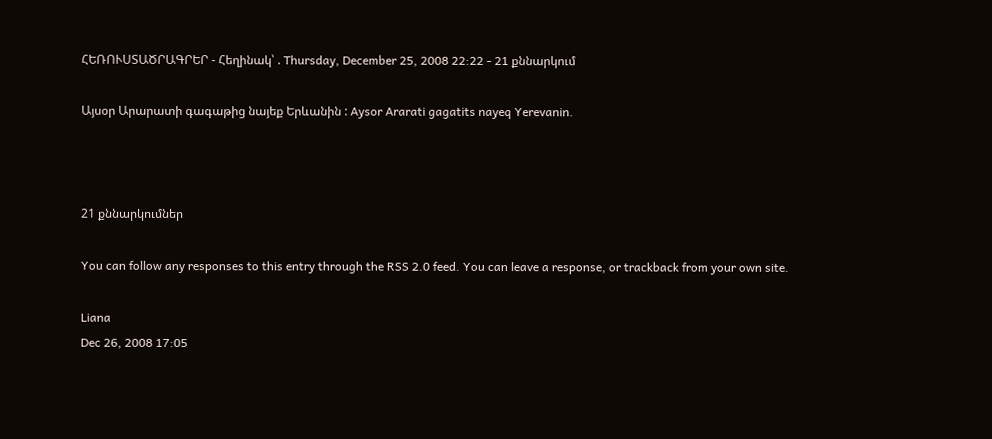ՀԵՌՈՒՍՏԱԾՐԱԳՐԵՐ - Հեղինակ՝ . Thursday, December 25, 2008 22:22 - 21 քննարկում

Այսօր Արարատի գագաթից նայեք Երևանին : Aysor Ararati gagatits nayeq Yerevanin.



21 քննարկումներ

You can follow any responses to this entry through the RSS 2.0 feed. You can leave a response, or trackback from your own site.

Liana
Dec 26, 2008 17:05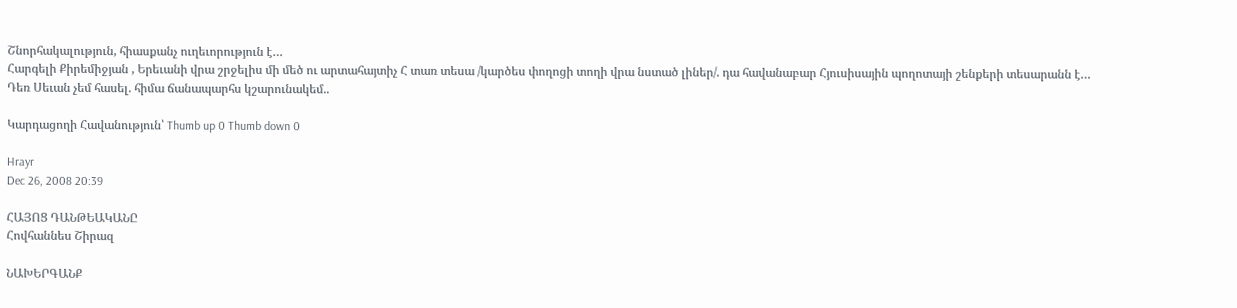Շնորհակալություն, հիասքանչ ուղեւորություն է…
Հարգելի Քիրեմիջյան , Երեւանի վրա շրջելիս մի մեծ ու արտահայտիչ Հ տառ տեսա /կարծես փողոցի տողի վրա նստած լիներ/. դա հավանաբար Հյուսիսային պողոտայի շենքերի տեսարանն է…
Դեռ Սեւան չեմ հասել. հիմա ճանապարհս կշարունակեմ..

Կարդացողի Հավանություն՝ Thumb up 0 Thumb down 0

Hrayr
Dec 26, 2008 20:39

ՀԱՅՈՑ ԴԱՆԹԵԱԿԱՆԸ
Հովհաննես Շիրազ

ՆԱԽԵՐԳԱՆՔ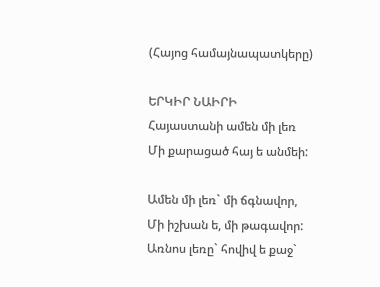(Հայոց համայնապատկերը)

ԵՐԿԻՐ ՆԱԻՐԻ
Հայաստանի ամեն մի լեռ
Մի քարացած հայ ե անմեի:

Ամեն մի լեռ` մի ճգնավոր,
Մի իշխան ե, մի թագավոր:
Առնոս լեռը` հովիվ ե քաջ`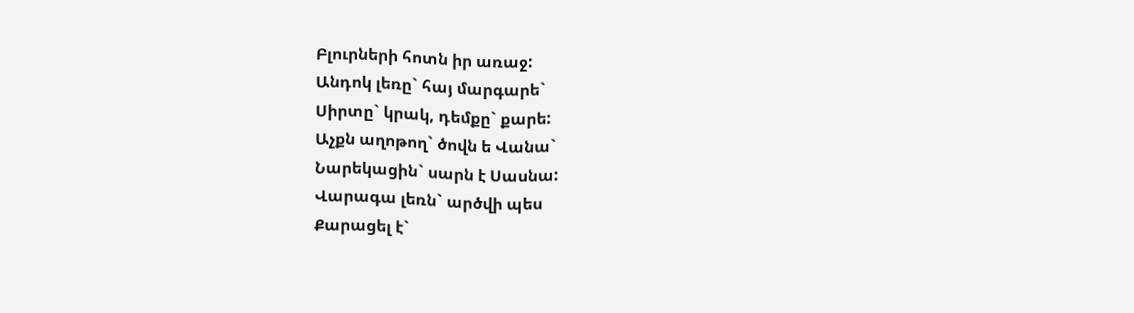Բլուրների հոտն իր առաջ:
Անդոկ լեռը` հայ մարգարե`
Սիրտը` կրակ, դեմքը` քարե:
Աչքն աղոթող` ծովն ե Վանա`
Նարեկացին` սարն է Սասնա:
Վարագա լեռն` արծվի պես
Քարացել է`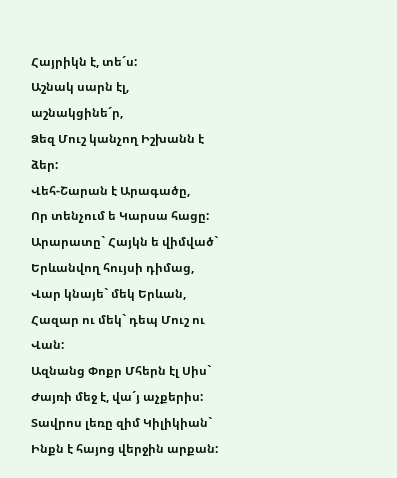Հայրիկն է, տե´ս:
Աշնակ սարն էլ, աշնակցինե´ր,
Ձեզ Մուշ կանչող Իշխանն է ձեր:
Վեհ-Շարան է Արագածը,
Որ տենչում ե Կարսա հացը:
Արարատը` Հայկն ե վիմված`
Երևանվող հույսի դիմաց,
Վար կնայե` մեկ Երևան,
Հազար ու մեկ` դեպ Մուշ ու Վան:
Ազնանց Փոքր Մհերն էլ Սիս`
Ժայռի մեջ է, վա´յ աչքերիս:
Տավրոս լեռը զիմ Կիլիկիան`
Ինքն է հայոց վերջին արքան: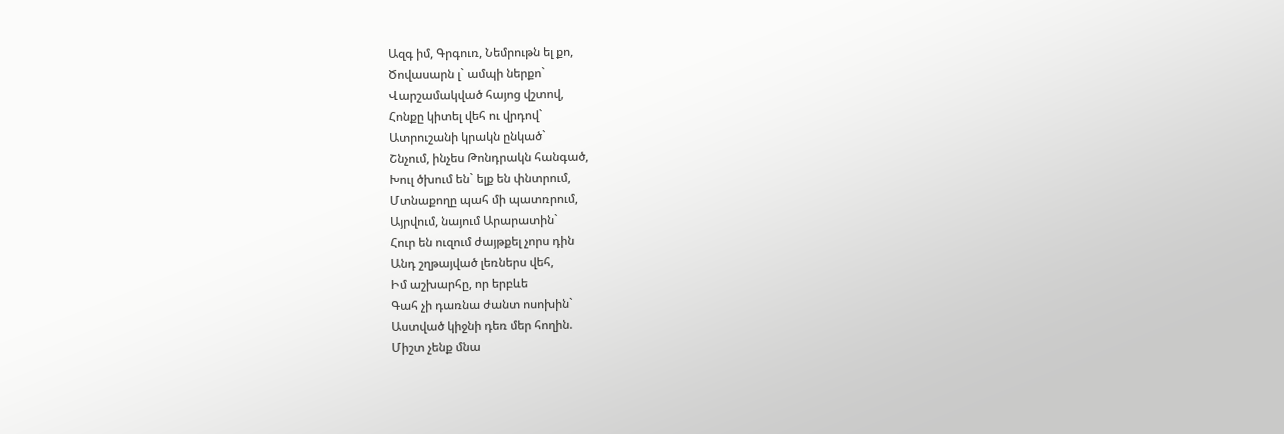Ազգ իմ, Գրգուռ, Նեմրութն ել քո,
Ծովասարն լ` ամպի ներքո`
Վարշամակված հայոց վշտով,
Հոնքը կիտել վեհ ու վրդով`
Ատրուշանի կրակն ընկած`
Շնչում, ինչես Թոնդրակն հանգած,
Խուլ ծխում են` ելք են փնտրում,
Մտնաքողը պահ մի պատռրում,
Այրվում, նայում Արարատին`
Հուր են ուզում ժայթքել չորս դին
Անդ շղթայված լեռներս վեհ,
Իմ աշխարհը, որ երբևե
Գահ չի դառնա ժանտ ոսոխին`
Աստված կիջնի դեռ մեր հողին.
Միշտ չենք մնա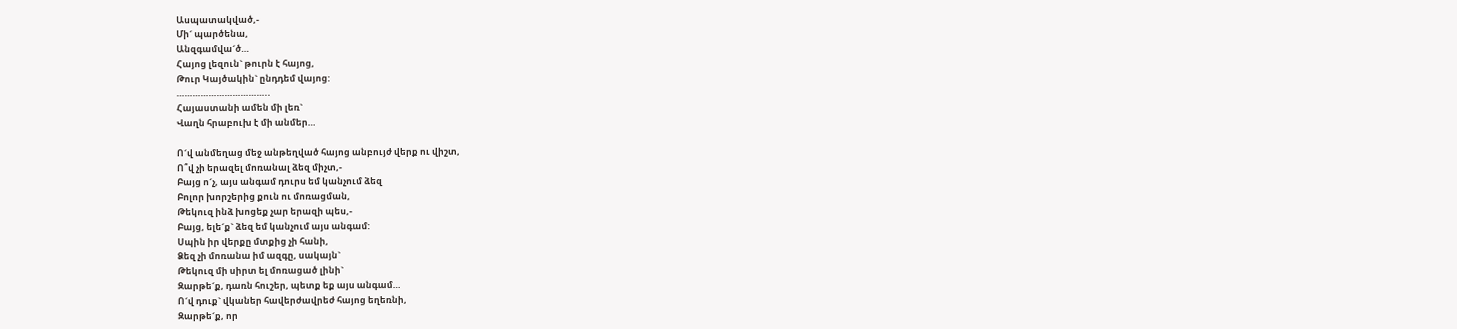Ասպատակված,-
Մի´ պարծենա,
Անզգամվա´ծ…
Հայոց լեզուն` թուրն է հայոց,
Թուր Կայծակին` ընդդեմ վայոց:
……………………………..
Հայաստանի ամեն մի լեռ`
Վաղն հրաբուխ է մի անմեր…

Ո´վ անմեղաց մեջ անթեղված հայոց անբույժ վերք ու վիշտ,
Ո՞վ չի երազել մոռանալ ձեզ միչտ,-
Բայց ո´չ, այս անգամ դուրս եմ կանչում ձեզ
Բոլոր խորշերից քուն ու մոռացման,
Թեկուզ ինձ խոցեք չար երազի պես,-
Բայց, ելե´ք` ձեզ եմ կանչում այս անգամ:
Սպին իր վերքը մտքից չի հանի,
Ձեզ չի մոռանա իմ ազգը, սակայն`
Թեկուզ մի սիրտ ել մոռացած լինի`
Զարթե´ք, դառն հուշեր, պետք եք այս անգամ…
Ո´վ դուք` վկաներ հավերժավրեժ հայոց եղեռնի,
Զարթե´ք, որ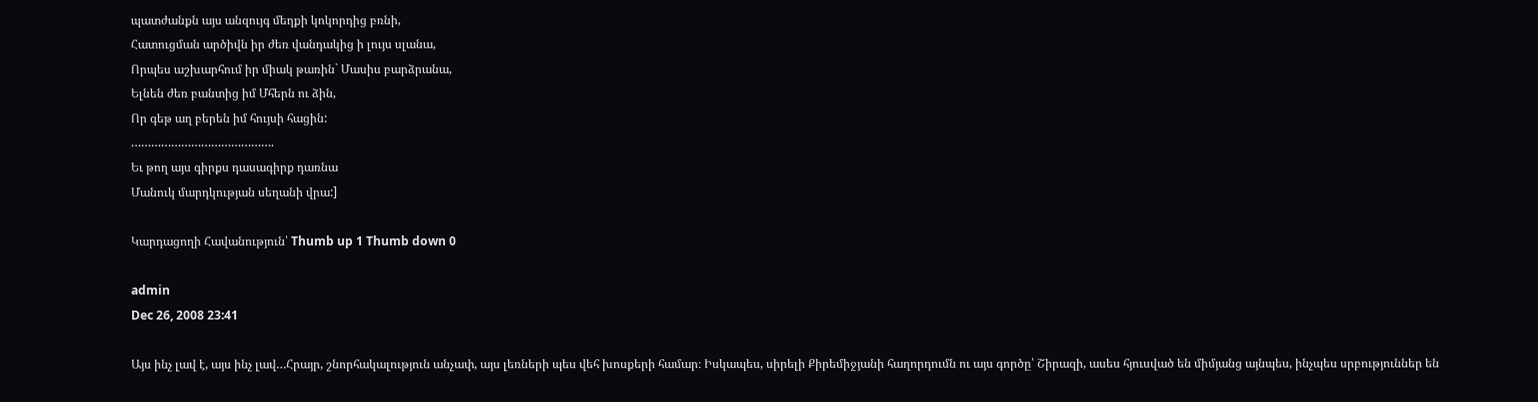պատժանքն այս անզույգ մեղքի կոկորդից բռնի,
Հատուցման արծիվն իր ժեռ վանդակից ի լույս սլանա,
Որպես աշխարհում իր միակ թառին` Մասիս բարձրանա,
Ելնեն ժեռ բանտից իմ Մհերն ու ձին,
Որ գեթ աղ բերեն իմ հույսի հացին:
…………………………………….
Եւ թող այս գիրքս դասագիրք դառնա
Մանուկ մարդկության սեղանի վրա:]

Կարդացողի Հավանություն՝ Thumb up 1 Thumb down 0

admin
Dec 26, 2008 23:41

Այս ինչ լավ է, այս ինչ լավ…Հրայր, շնորհակալություն անչափ, այս լեռների պես վեհ խոսքերի համար։ Իսկապես, սիրելի Քիրեմիջյանի հաղորդումն ու այս գործը՝ Շիրազի, ասես հյուսված են միմյանց այնպես, ինչպես սրբություններ են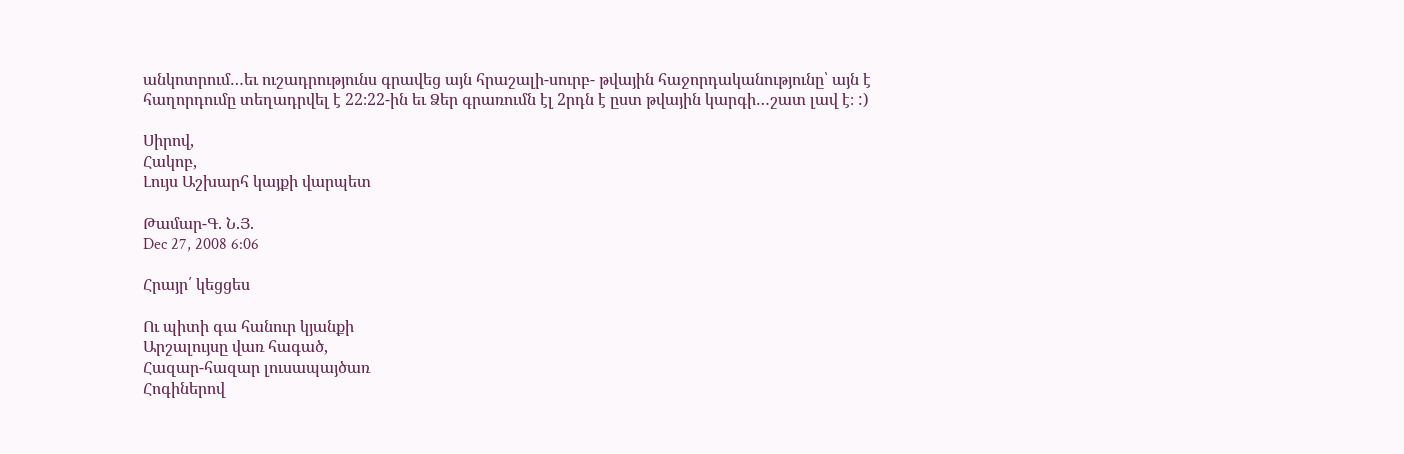անկոտրում…եւ ուշադրությունս գրավեց այն հրաշալի-սուրբ- թվային հաջորդականությունը՝ այն է հաղորդումը տեղադրվել է 22։22-ին եւ Ձեր գրառումն էլ 2րդն է ըստ թվային կարգի…շատ լավ է։ :)

Սիրով,
Հակոբ,
Լույս Աշխարհ կայքի վարպետ

Թամար-Գ. Ն.Յ.
Dec 27, 2008 6:06

Հրայր՛ կեցցես

Ու պիտի գա հանուր կյանքի
Արշալույսը վառ հագած,
Հազար-հազար լուսապայծառ
Հոգիներով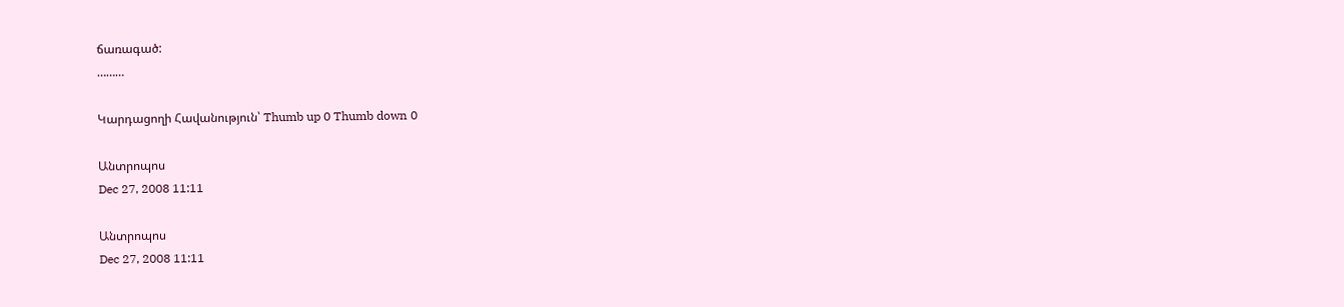ճառագած:
………

Կարդացողի Հավանություն՝ Thumb up 0 Thumb down 0

Անտրոպոս
Dec 27, 2008 11:11

Անտրոպոս
Dec 27, 2008 11:11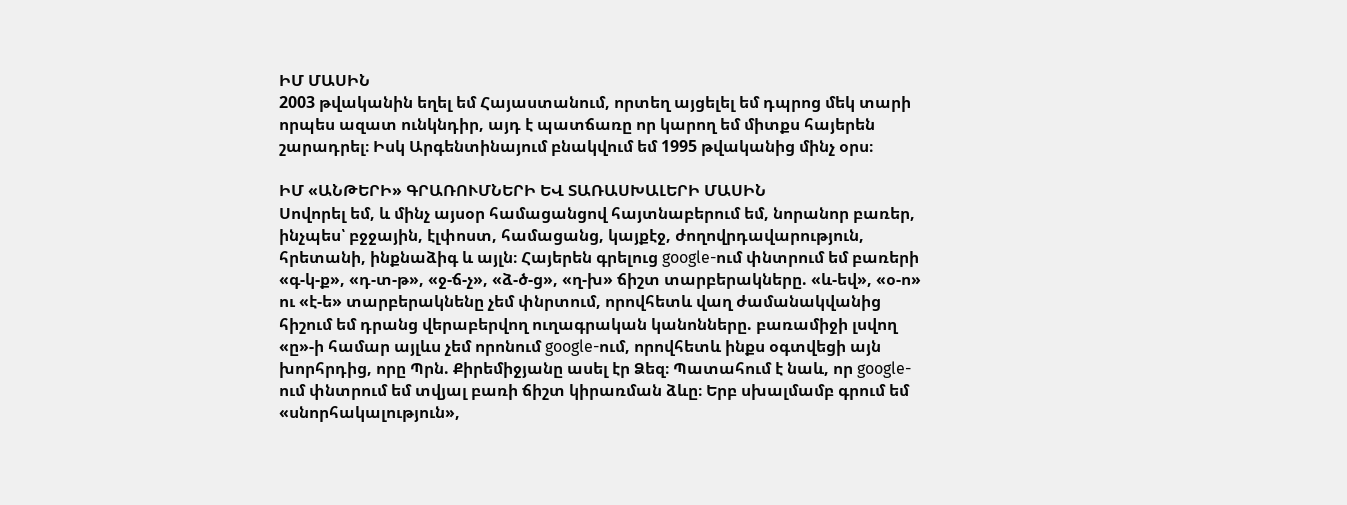ԻՄ ՄԱՍԻՆ
2003 թվականին եղել եմ Հայաստանում, որտեղ այցելել եմ դպրոց մեկ տարի որպես ազատ ունկնդիր, այդ է պատճառը որ կարող եմ միտքս հայերեն շարադրել։ Իսկ Արգենտինայում բնակվում եմ 1995 թվականից մինչ օրս։

ԻՄ «ԱՆԹԵՐԻ» ԳՐԱՌՈՒՄՆԵՐԻ ԵՎ ՏԱՌԱՍԽԱԼԵՐԻ ՄԱՍԻՆ
Սովորել եմ, և մինչ այսօր համացանցով հայտնաբերում եմ, նորանոր բառեր, ինչպես՝ բջջային, էլփոստ, համացանց, կայքէջ, ժողովրդավարություն, հրետանի, ինքնաձիգ և այլն։ Հայերեն գրելուց google-ում փնտրում եմ բառերի «գ-կ-ք», «դ-տ-թ», «ջ-ճ-չ», «ձ-ծ-ց», «ղ-խ» ճիշտ տարբերակները. «և-եվ», «օ-ո» ու «է-ե» տարբերակնենը չեմ փնրտում, որովհետև վաղ ժամանակվանից հիշում եմ դրանց վերաբերվող ուղագրական կանոնները. բառամիջի լսվող «ը»-ի համար այլևս չեմ որոնում google-ում, որովհետև ինքս օգտվեցի այն խորհրդից, որը Պրն. Քիրեմիջյանը ասել էր Ձեզ։ Պատահում է նաև, որ google-ում փնտրում եմ տվյալ բառի ճիշտ կիրառման ձևը։ Երբ սխալմամբ գրում եմ «սնորհակալություն»,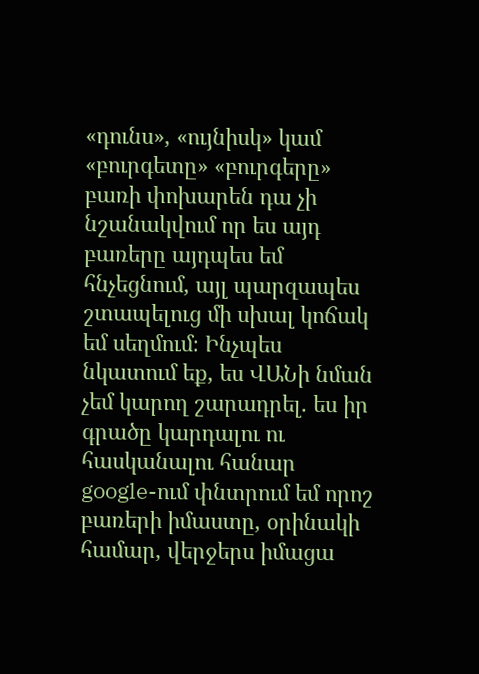«դունս», «ույնիսկ» կամ «բուրգետը» «բուրգերը» բառի փոխարեն դա չի նշանակվում որ ես այդ բառերը այդպես եմ հնչեցնում, այլ պարզապես շտապելուց մի սխալ կոճակ եմ սեղմում։ Ինչպես նկատում եք, ես ՎԱՆի նման չեմ կարող շարադրել. ես իր գրածը կարդալու ու հասկանալու հանար google-ում փնտրում եմ որոշ բառերի իմաստը, օրինակի համար, վերջերս իմացա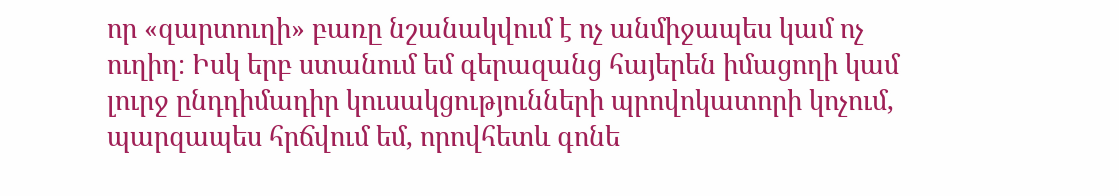որ «զարտուղի» բառը նշանակվում է ոչ անմիջապես կամ ոչ ուղիղ։ Իսկ երբ ստանում եմ գերազանց հայերեն իմացողի կամ լուրջ ընդդիմադիր կուսակցությունների պրովոկատորի կոչում, պարզապես հրճվում եմ, որովհետև գոնե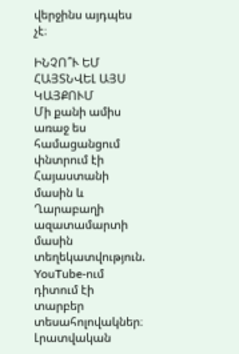վերջինս այդպես չէ։

ԻՆՉՈ՞Ւ ԵՄ ՀԱՅՏՆՎԵԼ ԱՅՍ ԿԱՅՔՈՒՄ
Մի քանի ամիս առաջ ես համացանցում փնտրում էի Հայաստանի մասին և Ղարաբաղի ազատամարտի մասին տեղեկատվություն. YouTube-ում դիտում էի տարբեր տեսահոլովակներ։ Լրատվական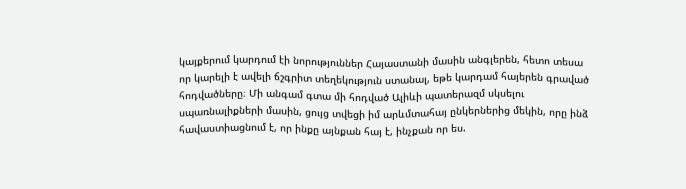կայքերում կարդում էի նորություններ Հայաստանի մասին անգլերեն, հետո տեսա որ կարելի է ավելի ճշգրիտ տեղեկություն ստանալ, եթե կարդամ հայերեն գրաված հոդվածները։ Մի անգամ գտա մի հոդված Ալիևի պատերազմ սկսելու սպառնալիքների մասին, ցույց տվեցի իմ արևմտահայ ընկերներից մեկին, որը ինձ հավաստիացնում է, որ ինքը այնքան հայ է, ինչքան որ ես.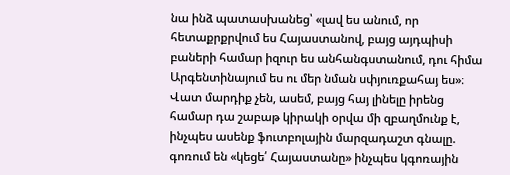նա ինձ պատասխանեց՝ «լավ ես անում, որ հետաքրքրվում ես Հայաստանով, բայց այդպիսի բաների համար իզուր ես անհանգստանում, դու հիմա Արգենտինայում ես ու մեր նման սփյուռքահայ ես»։ Վատ մարդիք չեն, ասեմ, բայց հայ լինելը իրենց համար դա շաբաթ կիրակի օրվա մի զբաղմունք է, ինչպես ասենք ֆուտբոլային մարզադաշտ գնալը. գոռում են «կեցե՛ Հայաստանը» ինչպես կգոռային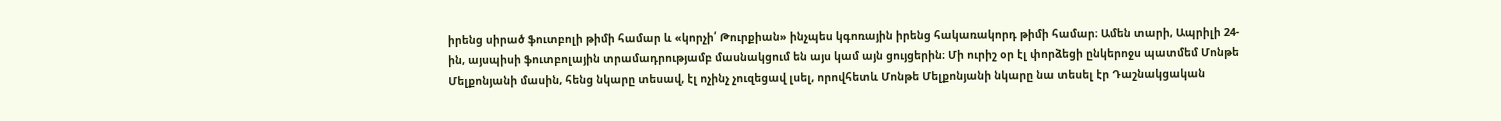իրենց սիրած ֆուտբոլի թիմի համար և «կորչի՛ Թուրքիան» ինչպես կգոռային իրենց հակառակորդ թիմի համար։ Ամեն տարի, Ապրիլի 24-ին, այսպիսի ֆուտբոլային տրամադրությամբ մասնակցում են այս կամ այն ցույցերին։ Մի ուրիշ օր էլ փորձեցի ընկերոջս պատմեմ Մոնթե Մելքոնյանի մասին, հենց նկարը տեսավ, էլ ոչինչ չուզեցավ լսել, որովհետև Մոնթե Մելքոնյանի նկարը նա տեսել էր Դաշնակցական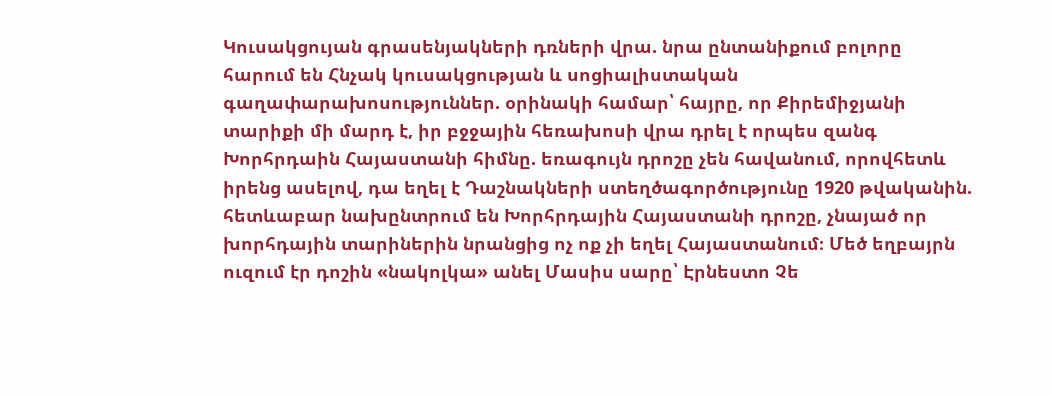Կուսակցույան գրասենյակների դռների վրա. նրա ընտանիքում բոլորը հարում են Հնչակ կուսակցության և սոցիալիստական գաղափարախոսություններ. օրինակի համար՝ հայրը, որ Քիրեմիջյանի տարիքի մի մարդ է, իր բջջային հեռախոսի վրա դրել է որպես զանգ Խորհրդաին Հայաստանի հիմնը. եռագույն դրոշը չեն հավանում, որովհետև իրենց ասելով, դա եղել է Դաշնակների ստեղծագործությունը 1920 թվականին. հետևաբար նախընտրում են Խորհրդային Հայաստանի դրոշը, չնայած որ խորհդային տարիներին նրանցից ոչ ոք չի եղել Հայաստանում։ Մեծ եղբայրն ուզում էր դոշին «նակոլկա» անել Մասիս սարը՝ Էրնեստո Չե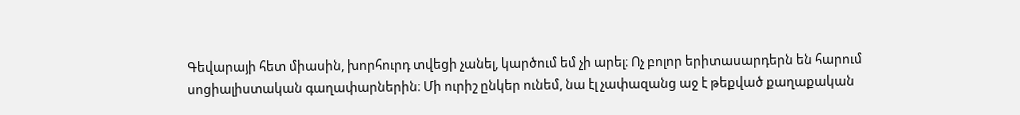Գեվարայի հետ միասին, խորհուրդ տվեցի չանել, կարծում եմ չի արել։ Ոչ բոլոր երիտասարդերն են հարում սոցիալիստական գաղափարներին։ Մի ուրիշ ընկեր ունեմ, նա էլ չափազանց աջ է թեքված քաղաքական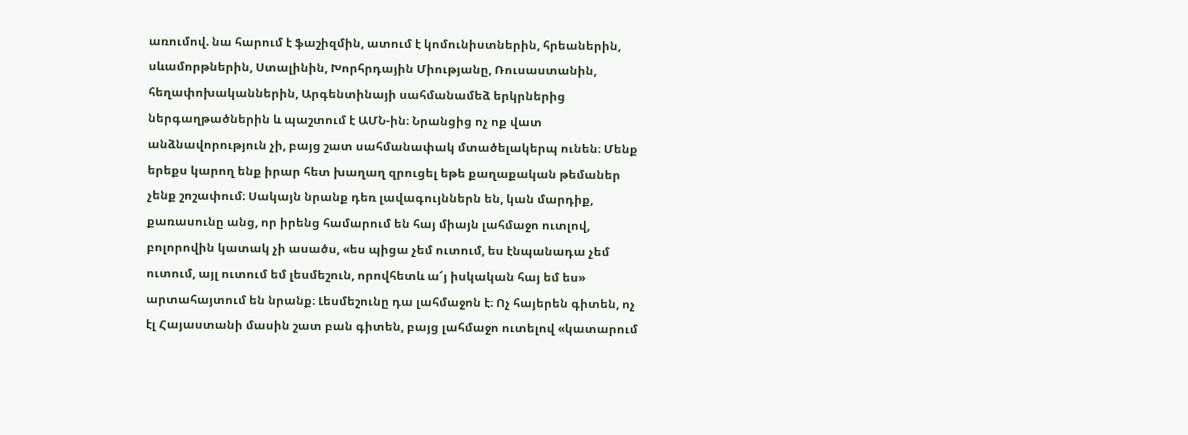առումով. նա հարում է ֆաշիզմին, ատում է կոմունիստներին, հրեաներին, սևամորթներին, Ստալինին, Խորհրդային Միությանը, Ռուսաստանին, հեղափոխականներին, Արգենտինայի սահմանամեձ երկրներից ներգաղթածներին և պաշտում է ԱՄՆ-ին։ Նրանցից ոչ ոք վատ անձնավորություն չի, բայց շատ սահմանափակ մտածելակերպ ունեն։ Մենք երեքս կարող ենք իրար հետ խաղաղ զրուցել եթե քաղաքական թեմաներ չենք շոշափում։ Սակայն նրանք դեռ լավագույններն են, կան մարդիք, քառասունը անց, որ իրենց համարում են հայ միայն լահմաջո ուտլով, բոլորովին կատակ չի ասածս, «ես պիցա չեմ ուտում, ես էնպանադա չեմ ուտում, այլ ուտում եմ լեսմեշուն, որովհետև ա՜յ իսկական հայ եմ ես» արտահայտում են նրանք։ Լեսմեշունը դա լահմաջոն է։ Ոչ հայերեն գիտեն, ոչ էլ Հայաստանի մասին շատ բան գիտեն, բայց լահմաջո ուտելով «կատարում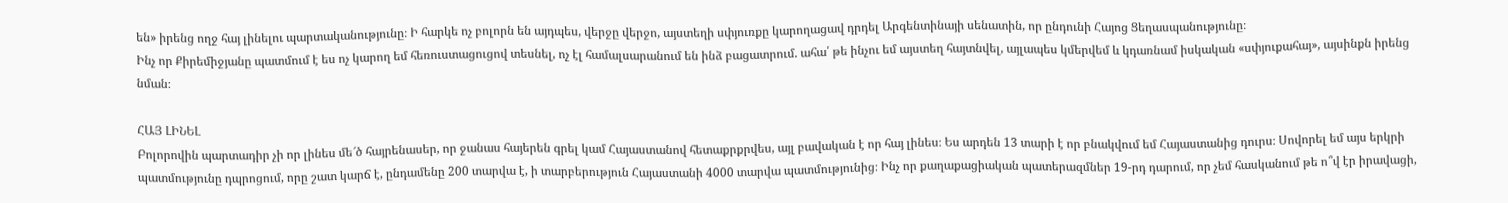են» իրենց ողջ հայ լինելու պարտականությունը։ Ի հարկե ոչ բոլորն են այդպես, վերջը վերջո, այստեղի սփյուռքը կարողացավ դրդել Արգենտինայի սենատին, որ ընդունի Հայոց Ցեղասպանությունը։
Ինչ որ Քիրեմիջյանը պատմում է ես ոչ կարող եմ հեռուստացուցով տեսնել, ոչ էլ համալսարանում են ինձ բացատրում. ահա՛ թե ինչու եմ այստեղ հայտնվել, այլապես կմերվեմ և կդառնամ իսկական «սփյուքահայ», այսինքն իրենց նման։

ՀԱՅ ԼԻՆԵԼ
Բոլորովին պարտադիր չի որ լինես մե՜ծ հայրենասեր, որ ջանաս հայերեն գրել կամ Հայաստանով հետաքրքրվես, այլ բավական է որ հայ լինես։ Ես արդեն 13 տարի է որ բնակվում եմ Հայաստանից դուրս։ Սովորել եմ այս երկրի պատմությունը դպրոցում, որը շատ կարճ է, ընդամենը 200 տարվա է, ի տարբերություն Հայաստանի 4000 տարվա պատմությունից։ Ինչ որ քաղաքացիական պատերազմներ 19-րդ դարում, որ չեմ հասկանում թե ո՞վ էր իրավացի,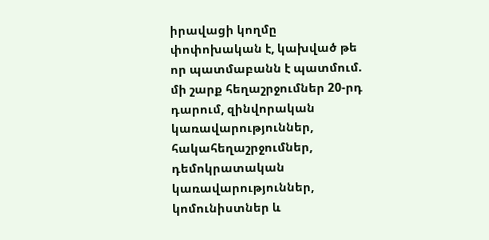իրավացի կողմը փոփոխական է, կախված թե որ պատմաբանն է պատմում. մի շարք հեղաշրջումներ 20-րդ դարում, զինվորական կառավարություններ, հակահեղաշրջումներ, դեմոկրատական կառավարություններ, կոմունիստներ և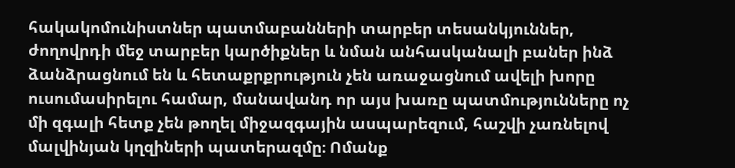հակակոմունիստներ պատմաբանների տարբեր տեսանկյուններ, ժողովրդի մեջ տարբեր կարծիքներ և նման անհասկանալի բաներ ինձ ձանձրացնում են և հետաքրքրություն չեն առաջացնում ավելի խորը ուսումասիրելու համար, մանավանդ որ այս խառը պատմությունները ոչ մի զգալի հետք չեն թողել միջազգային ասպարեզում, հաշվի չառնելով մալվինյան կղզիների պատերազմը։ Ոմանք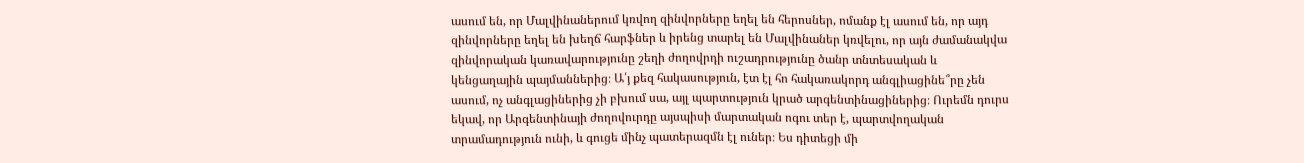ասում են, որ Մալվինաներում կռվող զինվորները եղել են հերոսներ, ոմանք էլ ասում են, որ այդ զինվորները եղել են խեղճ հարֆներ և իրենց տարել են Մալվինաներ կռվելու, որ այն ժամանակվա զինվորական կառավարությունը շեղի ժողովրդի ուշադրությունը ծանր տնտեսական և կենցաղային պայմաններից։ Ա՛յ քեզ հակասություն, էտ էլ հո հակառակորդ անգլիացինե՞րը չեն ասում, ոչ անգլացիներից չի բխում սա, այլ պարտություն կրած արգենտինացիներից։ Ուրեմն դուրս եկավ, որ Արգենտինայի ժողովուրդը այսպիսի մարտական ոգու տեր է, պարտվողական տրամադություն ունի, և գուցե մինչ պատերազմն էլ ուներ։ Ես դիտեցի մի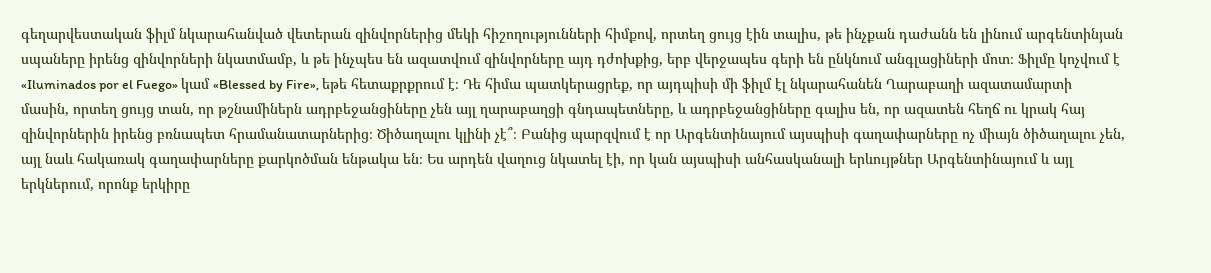գեղարվեստական ֆիլմ նկարահանված վետերան զինվորներից մեկի հիշողությունների հիմքով, որտեղ ցույց էին տալիս, թե ինչքան դաժանն են լինում արգենտինյան սպաները իրենց զինվորների նկատմամբ, և թե ինչպես են ազատվում զինվորները այդ դժոխքից, երբ վերջապես գերի են ընկնում անգլացիների մոտ։ Ֆիլմը կոչվում է «Iluminados por el Fuego» կամ «Blessed by Fire», եթե հետաքրքրում է։ Դե հիմա պատկերացրեք, որ այդպիսի մի ֆիլմ էլ նկարահանեն Ղարաբաղի ազատամարտի մասին, որտեղ ցույց տան, որ թշնամիներն ադրբեջանցիները չեն այլ ղարաբաղցի գնդապետները, և ադրբեջանցիները գալիս են, որ ազատեն հեղճ ու կրակ հայ զինվորներին իրենց բռնապետ հրամանատարներից։ Ծիծաղալու կլինի չէ՞։ Բանից պարզվում է որ Արգենտինայում այսպիսի գաղափարները ոչ միայն ծիծաղալու չեն, այլ նաև հակառակ գաղափարները քարկոծման ենթակա են։ Ես արդեն վաղուց նկատել էի, որ կան այսպիսի անհասկանալի երևույթներ Արգենտինայում և այլ երկներում, որոնք երկիրը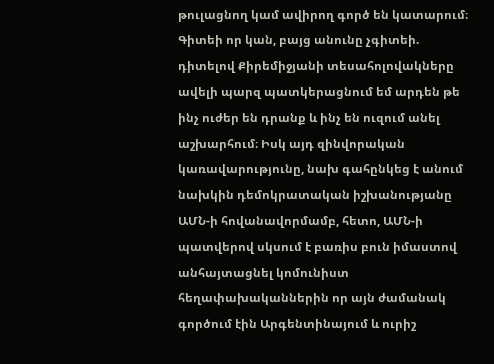թուլացնող կամ ավիրող գործ են կատարում։ Գիտեի որ կան, բայց անունը չգիտեի. դիտելով Քիրեմիջյանի տեսահոլովակները ավելի պարզ պատկերացնում եմ արդեն թե ինչ ուժեր են դրանք և ինչ են ուզում անել աշխարհում։ Իսկ այդ զինվորական կառավարությունը, նախ գահընկեց է անում նախկին դեմոկրատական իշխանությանը ԱՄՆ-ի հովանավորմամբ, հետո, ԱՄՆ-ի պատվերով սկսում է բառիս բուն իմաստով անհայտացնել կոմունիստ հեղափախականներին որ այն ժամանակ գործում էին Արգենտինայում և ուրիշ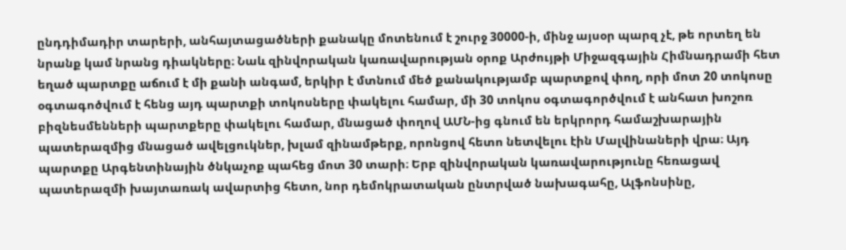ընդդիմադիր տարերի, անհայտացածների քանակը մոտենում է շուրջ 30000-ի, մինջ այսօր պարզ չէ, թե որտեղ են նրանք կամ նրանց դիակները։ Նաև զինվորական կառավարության օրոք Արժույթի Միջազգային Հիմնադրամի հետ եղած պարտքը աճում է մի քանի անգամ, երկիր է մտնում մեծ քանակությամբ պարտքով փող, որի մոտ 20 տոկոսը օգտագոծվում է հենց այդ պարտքի տոկոսները փակելու համար, մի 30 տոկոս օգտագործվում է անհատ խոշոռ բիզնեսմենների պարտքերը փակելու համար, մնացած փողով ԱՄՆ-ից գնում են երկրորդ համաշխարային պատերազմից մնացած ավելցուկներ, խլամ զինամթերք, որոնցով հետո նետվելու էին Մալվինաների վրա։ Այդ պարտքը Արգենտինային ծնկաչոք պահեց մոտ 30 տարի։ Երբ զինվորական կառավարությունը հեռացավ պատերազմի խայտառակ ավարտից հետո, նոր դեմոկրատական ընտրված նախագահը, Ալֆոնսինը,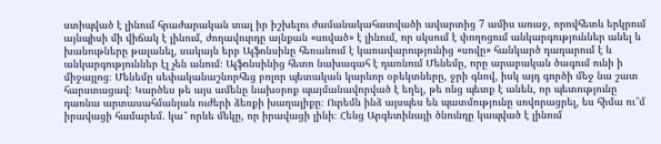ստիպված է լինում հրաժարական տալ իր իշխելու ժամանակահատվածի ավարտից 7 ամիս առաջ, որովհետև երկրում այնպիսի մի վիճակ է լինում, ժողավուրդը այնքան «սոված» է լինում, որ սկսում է փողոցում անկարգություններ անել և խանութները թալանել, սակայն երբ Ալֆոնսինը հեռանում է կառավարությունից «սովը» հանկարծ դադարում է և անկարգություններ էլ չեն անում։ Ալֆոնսինից հետո նախագահ է դառնում Մենեմը, որը արաբական ծագում ունի ի միջայլոց։ Մենեմը սեփականաշնորհեց բոլոր պետական կարևոր օբեկտները, ջրի գնով, իսկ այդ գործի մեջ նա շատ հարստացավ։ Կարծես թե այս ամենը նախօրոք պայմանավորված է եղել, թե ոնց պետք է անեն, որ պետությունը դառնա արտասահմանյան ուժերի ձեռքի խաղալիքը։ Ուրեմն ինձ այսպես են պատմությունը սովորացրել, ես հիմա ու՞մ իրավացի համարեմ. կա՞ որևե մեկը, որ իրավացի լինի։ Հենց Արգետինայի ծնունդը կապված է լինում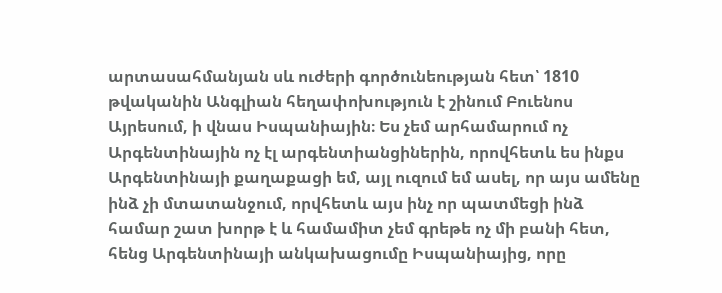արտասահմանյան սև ուժերի գործունեության հետ՝ 1810 թվականին Անգլիան հեղափոխություն է շինում Բուենոս Այրեսում, ի վնաս Իսպանիային։ Ես չեմ արհամարում ոչ Արգենտինային ոչ էլ արգենտիանցիներին, որովհետև ես ինքս Արգենտինայի քաղաքացի եմ, այլ ուզում եմ ասել, որ այս ամենը ինձ չի մտատանջում, որվհետև այս ինչ որ պատմեցի ինձ համար շատ խորթ է և համամիտ չեմ գրեթե ոչ մի բանի հետ, հենց Արգենտինայի անկախացումը Իսպանիայից, որը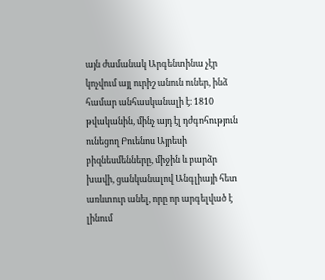այն ժամանակ Արգենտինա չէր կոչվում այլ ուրիշ անուն ուներ, ինձ համար անհասկանալի է։ 1810 թվականին, մինչ այդ էլ դժգոհություն ունեցող Բուենոս Այրեսի բիզնեսմենները, միջին և բարձր խավի, ցանկանալով Անգլիայի հետ առևտուր անել, որը որ արգելված է լինում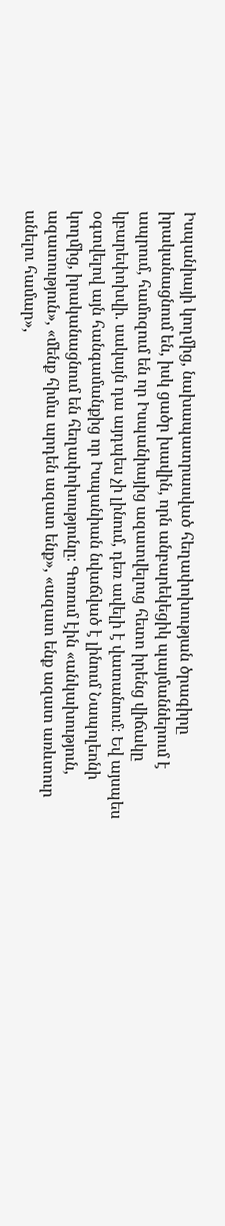Իսպանիայի կողմից, նախապատրասված հեղափոխության ծրագիրը իրականացնում են, իսկ ցածր խավին, որն անբարեկեցիկ պայմաններում է ապրում, համոզում են որ Իսպանիայից ազատվելուց հետո իրենց վիճակը կբարեփոխվի. սակայն դա այդպես չի լինում, դեռ ավելի է վատանում։ Եվ այսպես օգտվելով այն հանգամանքից որ Իսպանիան նվաճված է լինում Նապոլեոնի կողմից, իրականացնում են հեղափոխությունը։ Գոռում էին «անկախություն, ազատություն», «մենք հիմա արդեն ազատ ենք», «ազատ ենք ազատ առևտուր անելու համար»,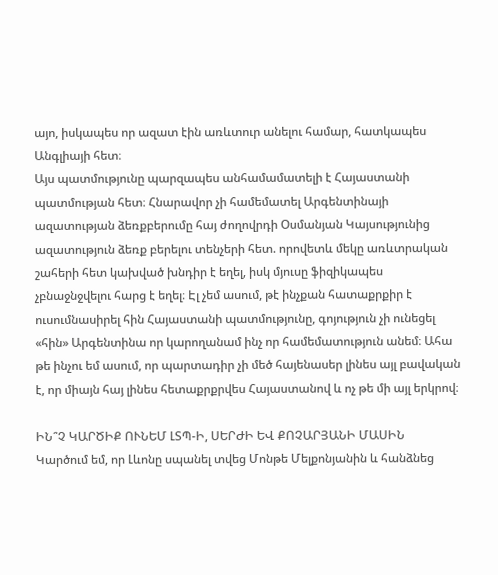այո, իսկապես որ ազատ էին առևտուր անելու համար, հատկապես Անգլիայի հետ։
Այս պատմությունը պարզապես անհամամատելի է Հայաստանի պատմության հետ։ Հնարավոր չի համեմատել Արգենտինայի ազատության ձեռքբերումը հայ ժողովրդի Օսմանյան Կայսությունից ազատություն ձեռք բերելու տենչերի հետ. որովետև մեկը առևտրական շահերի հետ կախված խնդիր է եղել, իսկ մյուսը ֆիզիկապես չբնաջնջվելու հարց է եղել։ Էլ չեմ ասում, թէ ինչքան հատաքրքիր է ուսումնասիրել հին Հայաստանի պատմությունը, գոյություն չի ունեցել «հին» Արգենտինա որ կարողանամ ինչ որ համեմատություն անեմ։ Ահա թե ինչու եմ ասում, որ պարտադիր չի մեծ հայենասեր լինես այլ բավական է, որ միայն հայ լինես հետաքրքրվես Հայաստանով և ոչ թե մի այլ երկրով։

ԻՆ՞Չ ԿԱՐԾԻՔ ՈՒՆԵՄ ԼՏՊ-Ի, ՍԵՐԺԻ ԵՎ ՔՈՉԱՐՅԱՆԻ ՄԱՍԻՆ
Կարծում եմ, որ Լևոնը սպանել տվեց Մոնթե Մելքոնյանին և հանձնեց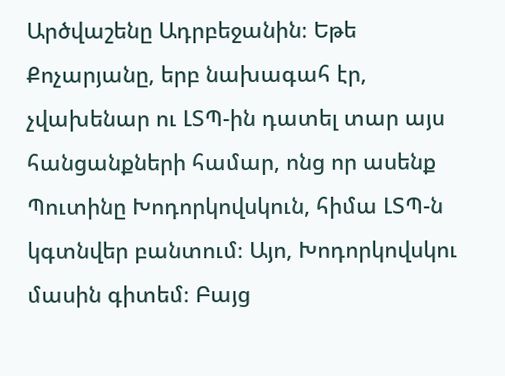Արծվաշենը Ադրբեջանին։ Եթե Քոչարյանը, երբ նախագահ էր, չվախենար ու ԼՏՊ-ին դատել տար այս հանցանքների համար, ոնց որ ասենք Պուտինը Խոդորկովսկուն, հիմա ԼՏՊ-ն կգտնվեր բանտում։ Այո, Խոդորկովսկու մասին գիտեմ։ Բայց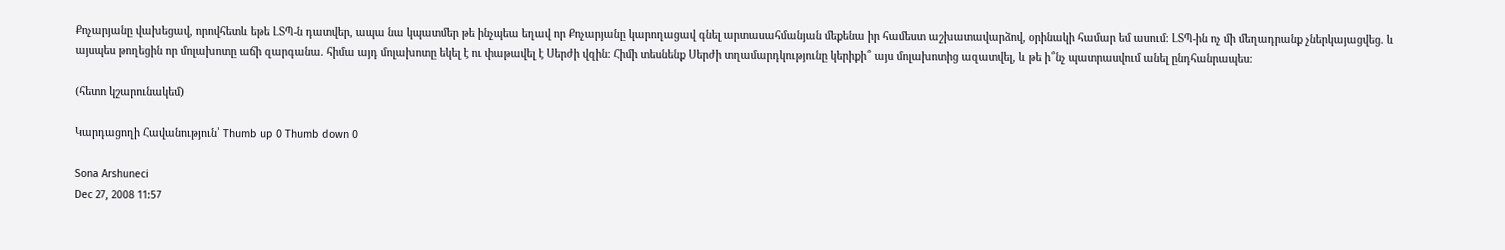Քոչարյանը վախեցավ, որովհետև եթե ԼՏՊ-ն դատվեր, ապա նա կպատմեր թե ինչպեա եղավ որ Քոչարյանը կարողացավ գնել արտասահմանյան մեքենա իր համեստ աշխատավարձով, օրինակի համար եմ ասում։ ԼՏՊ-ին ոչ մի մեղադրանք չներկայացվեց. և այսպես թողեցին որ մոլախոտը աճի զարգանա. հիմա այդ մոլախոտը եկել է ու փաթավել է Սերժի վզին։ Հիմի տեսնենք Սերժի տղամարդկությունը կերիքի՞ այս մոլախոտից ազատվել, և թե ի՞նչ պատրասվում անել ընդհանրապես։

(հետո կշարունակեմ)

Կարդացողի Հավանություն՝ Thumb up 0 Thumb down 0

Sona Arshuneci
Dec 27, 2008 11:57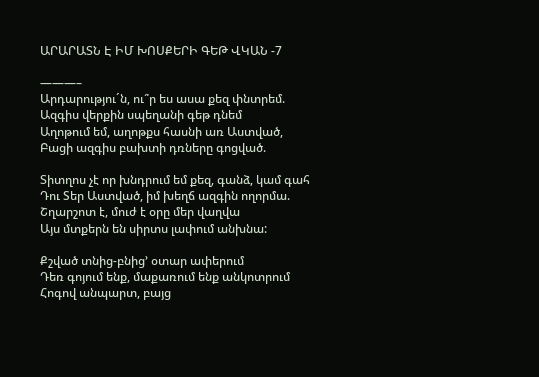ԱՐԱՐԱՏՆ Է ԻՄ ԽՈՍՔԵՐԻ ԳԵԹ ՎԿԱՆ -7

———–
Արդարությու´ն, ու՞ր ես ասա քեզ փնտրեմ.
Ազգիս վերքին սպեղանի գեթ դնեմ
Աղոթում եմ, աղոթքս հասնի առ Աստված,
Բացի ազգիս բախտի դռները գոցված.

Տիտղոս չէ որ խնդրում եմ քեզ, գանձ, կամ գահ
Դու Sեր Աստված, իմ խեղճ ազգին ողորմա.
Շղարշոտ է, մուժ է օրը մեր վաղվա
Այս մտքերն են սիրտս լափում անխնա:

Քշված տնից-բնից’ օտար ափերում
Դեռ գոյում ենք, մաքառում ենք անկոտրում
Հոգով անպարտ, բայց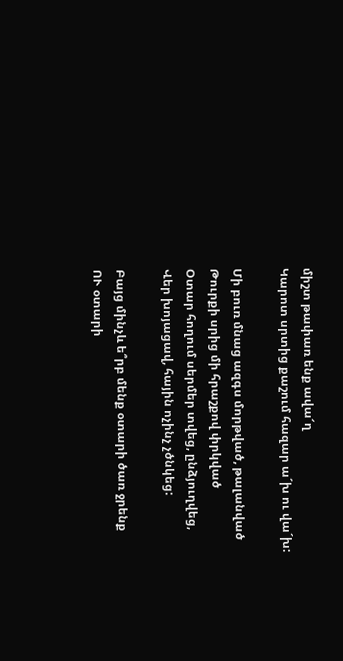միշտ թափառ ենք ավա՜ղ
Կարոտ սրտից քաշում հազար ա´խ ու վա´խ:

Մի բուռ մնաց ազգս մորթված, թալանված
Թուրքի սրից մի հրաշքով փրկված
Օտար հողում սերմեր տվեց, ընձյուղվեց,
Վեր խոյացավ, հային ոչինչ չծնկեց:

Բայց մինչև ե՞րբ մենք օտարի ծառ ջրենք
ՈՒ օտարի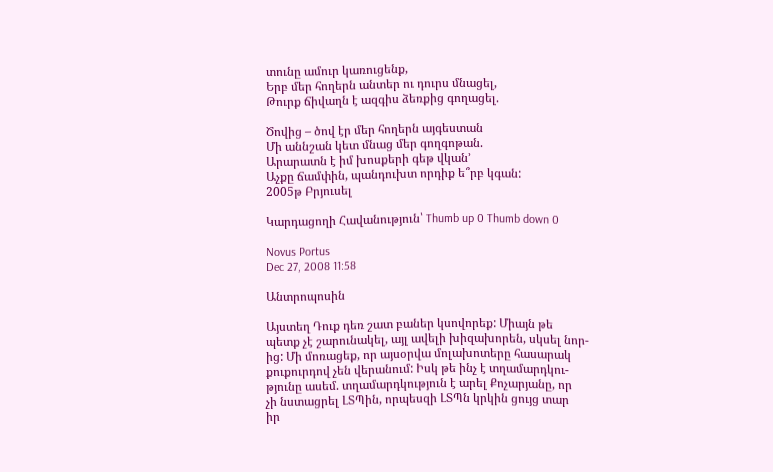տունը ամուր կառուցենք,
Երբ մեր հողերն անտեր ու դուրս մնացել,
Թուրք ճիվաղն է ազգիս ձեռքից գողացել.

Ծովից – ծով էր մեր հողերն այգեստան
Մի աննշան կետ մնաց մեր գողգոթան.
Արարատն է իմ խոսքերի գեթ վկան’
Աչքը ճամփին, պանդուխտ որդիք ե՞րբ կգան:
2005թ Բրյուսել

Կարդացողի Հավանություն՝ Thumb up 0 Thumb down 0

Novus Portus
Dec 27, 2008 11:58

Անտրոպոսին

Այստեղ Դուք դեռ շատ բաներ կսովորեք: Միայն թե
պետք չէ շարունակել, այլ ավելի խիզախորեն, սկսել նոր-
ից: Մի մոռացեք, որ այսօրվա մոլախոտերը հասարակ
քուքուրդով չեն վերանում: Իսկ թե ինչ է տղամարդկու-
թյունը ասեմ. տղամարդկություն է արել Քոչարյանը, որ
չի նստացրել ԼՏՊին, որպեսզի ԼՏՊն կրկին ցույց տար
իր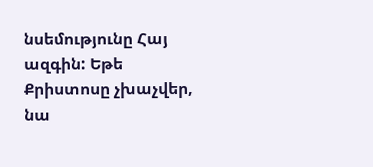նսեմությունը Հայ ազգին: Եթե Քրիստոսը չխաչվեր,
նա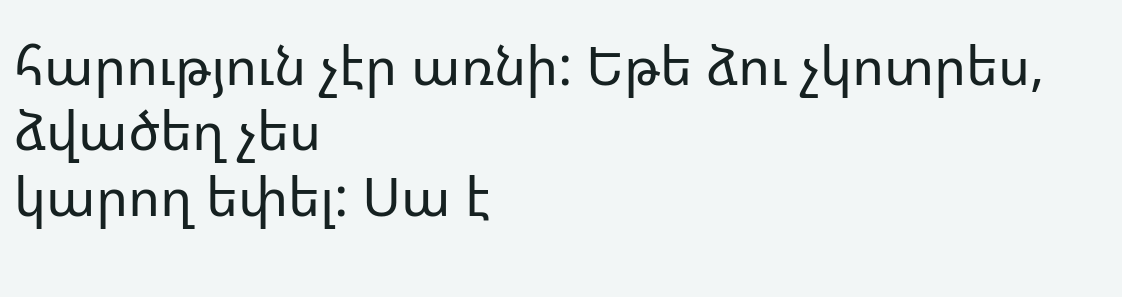հարություն չէր առնի: Եթե ձու չկոտրես, ձվածեղ չես
կարող եփել: Սա է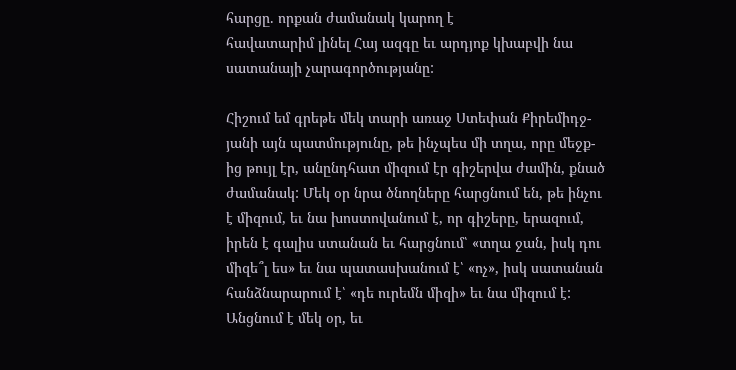հարցը. որքան ժամանակ կարող է
հավատարիմ լինել Հայ ազգը եւ արդյոք կխաբվի նա
սատանայի չարագործությանը:

Հիշում եմ գրեթե մեկ տարի առաջ Ստեփան Քիրեմիդջ-
յանի այն պատմությունը, թե ինչպես մի տղա, որը մեջք-
ից թույլ էր, անընդհատ միզում էր գիշերվա ժամին, քնած
ժամանակ: Մեկ օր նրա ծնողները հարցնում են, թե ինչու
է միզում, եւ նա խոստովանում է, որ գիշերը, երազում,
իրեն է գալիս ստանան եւ հարցնում՝ «տղա ջան, իսկ դու
միզե՞լ ես» եւ նա պատասխանում է՝ «ոչ», իսկ սատանան
հանձնարարում է՝ «դե ուրեմն միզի» եւ նա միզում է:
Անցնում է մեկ օր, եւ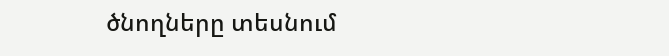ծնողները տեսնում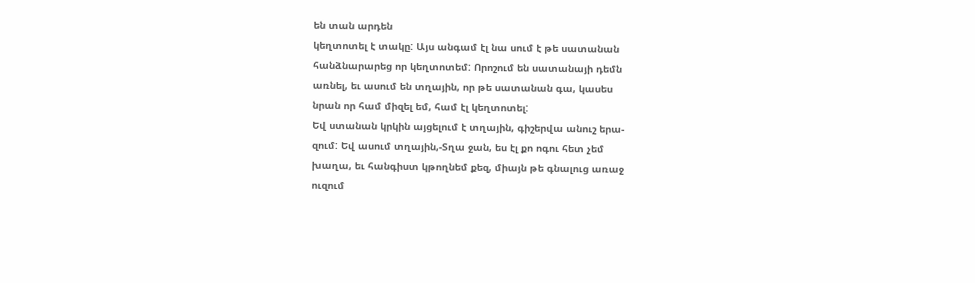են տան արդեն
կեղտոտել է տակը: Այս անգամ էլ նա սում է թե սատանան
հանձնարարեց որ կեղտոտեմ: Որոշում են սատանայի դեմն
առնել, եւ ասում են տղային, որ թե սատանան գա, կասես
նրան որ համ միզել եմ, համ էլ կեղտոտել:
Եվ ստանան կրկին այցելում է տղային, գիշերվա անուշ երա-
զում: Եվ ասում տղային,-Տղա ջան, ես էլ քո ոգու հետ չեմ
խաղա, եւ հանգիստ կթողնեմ քեզ, միայն թե գնալուց առաջ
ուզում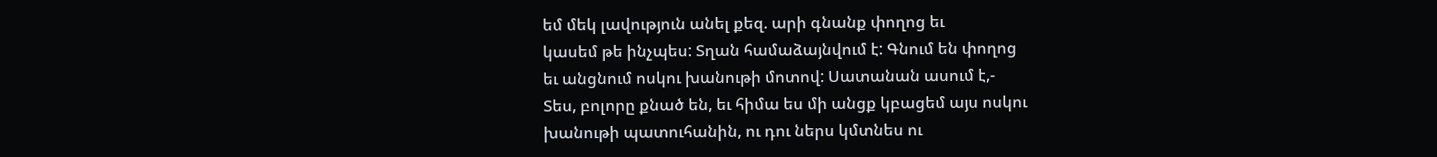եմ մեկ լավություն անել քեզ. արի գնանք փողոց եւ
կասեմ թե ինչպես: Տղան համաձայնվում է: Գնում են փողոց
եւ անցնում ոսկու խանութի մոտով: Սատանան ասում է,-
Տես, բոլորը քնած են, եւ հիմա ես մի անցք կբացեմ այս ոսկու
խանութի պատուհանին, ու դու ներս կմտնես ու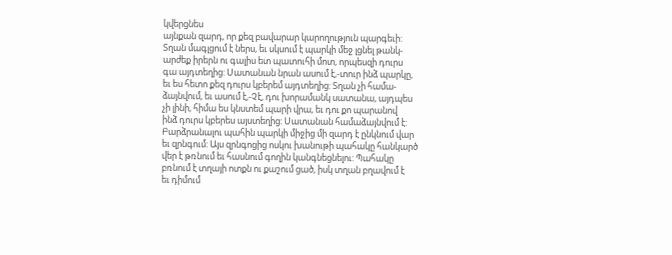կվերցնես
այնքան զարդ, որ քեզ բավարար կարողություն պարգեւի:
Տղան մագլցում է ներս, եւ սկսում է պարկի մեջ լցնել թանկ-
արժեք իրերն ու գալիս ետ պատուհի մոտ, որպեսզի դուրս
գա այդտեղից: Սատանան նրան ասում է,-տուր ինձ պարկը,
եւ ես հետո քեզ դուրս կբերեմ այդտեղից: Տղան չի համա-
ձայնվում, եւ ասում է,-Չէ, դու խորամանկ սատանա, այդպես
չի լինի, հիմա ես կնստեմ պարի վրա, եւ դու քո պարանով
ինձ դուրս կբերես այստեղից: Սատանան համաձայնվում է:
Բարձրանալու պահին պարկի միջից մի զարդ է ընկնում վար
եւ զրնգում: Այս զրնգոցից ոսկու խանութի պահակը հանկարծ
վեր է թռնում եւ հասնում գողին կանգնեցնելու: Պահակը
բռնում է տղայի ոտքն ու քաշում ցած, իսկ տղան բղավում է
եւ դիմում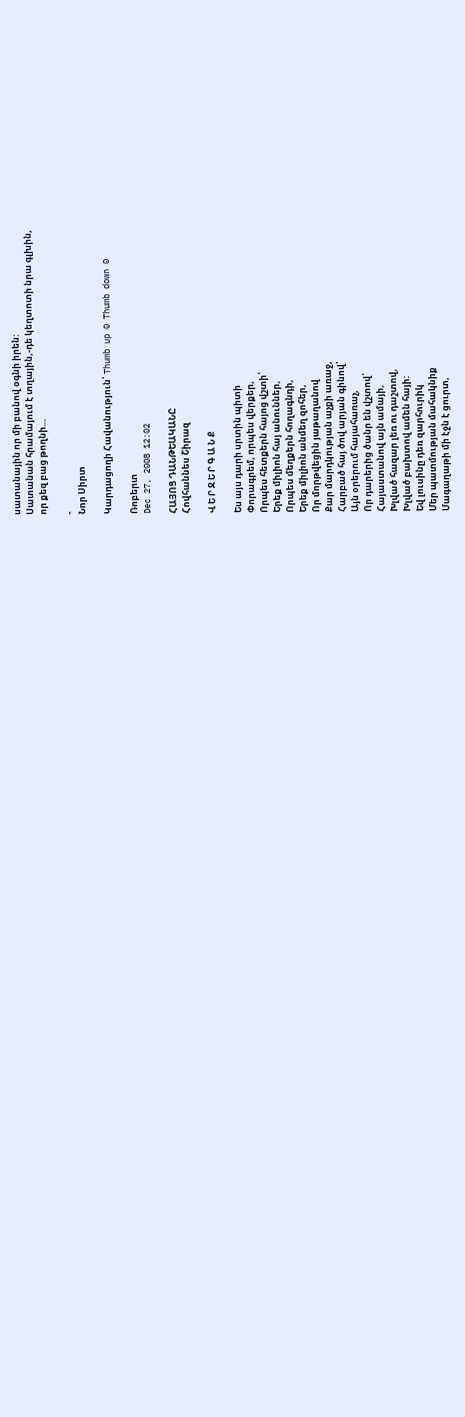սատանային որ մի բանով օգնի իրեն:
Սատանան հրամայում է տղային,-դե կեղտոտի նրա գլխին,
որ քեզ բաց թողնի…

-
Նոր Սիրտ

Կարդացողի Հավանություն՝ Thumb up 0 Thumb down 0

Ռոբերտ
Dec 27, 2008 12:02

ՀԱՅՈՑ ԴԱՆԹԵԱԿԱՆԸ
Հովհաննես Շիրազ

Վ Ե Ր Ջ Ե Ր Գ Ա Ն Ք

Ես այս դարի սրտին պիտի
Փորագրեմ, որպես վերքեր,
Որպես հետքերն հայոց վշտի՝
Երեք միլիոն հայ անուններ,
Որպես մեղքերն հողագնդի,
Երեք միլիոն անմեղ զոհեր,
Որ մորթվեցին յաթաղանով
Քար մարդկության աչքի առաջ,
Հարբած հայ ծով արյան գինով՝
Այն օրերում հայահառաչ,
Որ դարերից ծանր են վշտով՝
Հայաստանով այն ամայի,
Խլված հազար լեռ ու դաշտով,
Խլված բախտով ամեն հայի:
Եվ լուսինը դեռ զարհուրիկ
Մեր պատմության մահակնիք
Մագաղաթի մի էջն է ցուրտ,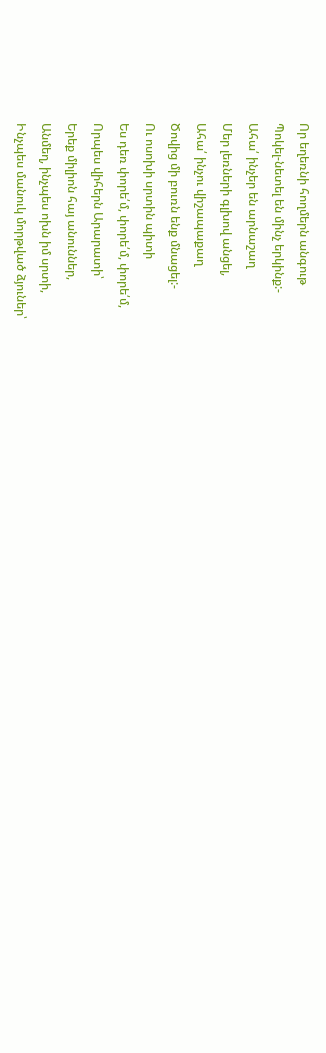Որ եղեռնի հողմերն անգութ
Պոկել-նետել են մինչ երկինք:-
Ահա՛ ինչեր են արնաշաղ
Մեր լեռների գլխով անցել,
Ահա՛ ինչու վիշապաքաղ
Ծովից մի բուռն ենք մնացել:-
Ու ոսոխի սրտին պիտի
Ես դեռ փորե՛մ, փորե՛մ, փորե՛մ,
Որպես վիհերն Արարատի՝
Երեք միլիոն հայ անուններ,
Անմեղ, ինչպես ոխն իմ սրտի,
Ինչպես մանուկ մորթված ձյուներ՝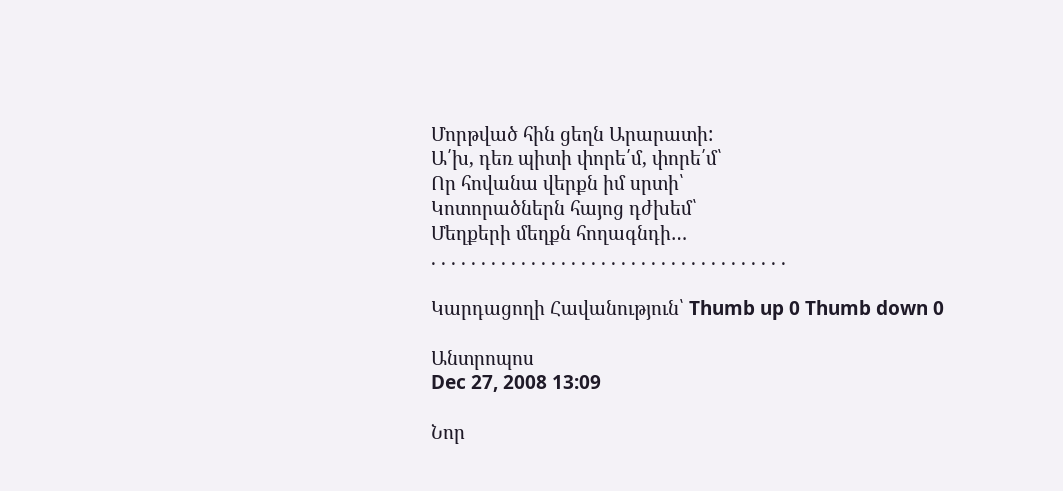Մորթված հին ցեղն Արարատի:
Ա՛խ, դեռ պիտի փորե՛մ, փորե՛մ՝
Որ հովանա վերքն իմ սրտի՝
Կոտորածներն հայոց դժխեմ՝
Մեղքերի մեղքն հողագնդի…
. . . . . . . . . . . . . . . . . . . . . . . . . . . . . . . . . . . .

Կարդացողի Հավանություն՝ Thumb up 0 Thumb down 0

Անտրոպոս
Dec 27, 2008 13:09

Նոր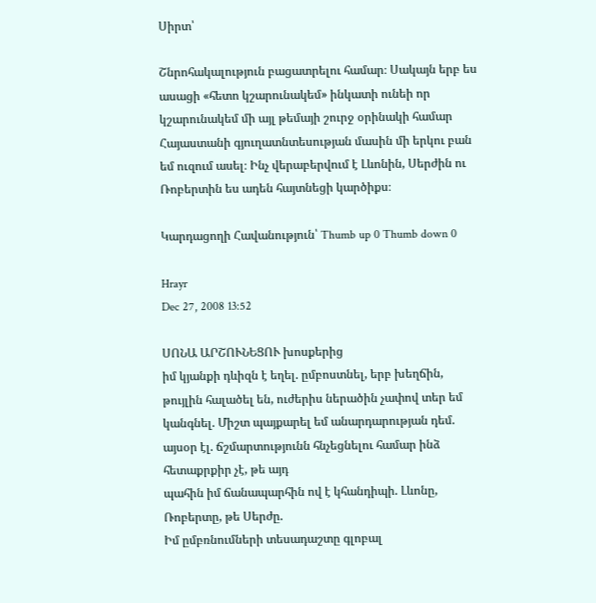Սիրտ՝

Շնրոհակալություն բացատրելու համար։ Սակայն երբ ես ասացի «հետո կշարունակեմ» ինկատի ունեի որ կշարունակեմ մի այլ թեմայի շուրջ օրինակի համար Հայաստանի գյուղատնտեսության մասին մի երկու բան եմ ուզում ասել։ Ինչ վերաբերվում է Լևոնին, Սերժին ու Ռոբերտին ես ադեն հայտնեցի կարծիքս։

Կարդացողի Հավանություն՝ Thumb up 0 Thumb down 0

Hrayr
Dec 27, 2008 13:52

ՍՈՆԱ ԱՐՇՈՒՆԵՑՈՒ խոսքերից
իմ կյանքի դևիզն է եղել. ըմբոստնել, երբ խեղճին, թույլին հալածել են, ուժերիս ներածին չափով տեր եմ կանգնել. Միշտ պայքարել եմ անարդարության դեմ.
այսօր էլ. ճշմարտությունն հնչեցնելու համար ինձ հետաքրքիր չէ, թե այդ
պահին իմ ճանապարհին ով է կհանդիպի. Լևոնը, Ռոբերտը, թե Սերժը.
Իմ ըմբռնումների տեսադաշտը գլոբալ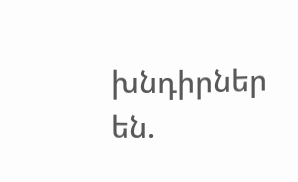խնդիրներ են.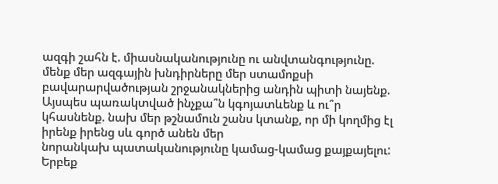ազգի շահն է. միասնականությունը ու անվտանգությունը. մենք մեր ազգային խնդիրները մեր ստամոքսի բավարարվածության շրջանակներից անդին պիտի նայենք.
Այսպես պառակտված ինչքա՞ն կգոյատևենք և ու՞ր կհասնենք. նախ մեր թշնամուն շանս կտանք, որ մի կողմից էլ իրենք իրենց սև գործ անեն մեր
նորանկախ պատականությունը կամաց-կամաց քայքայելու:
Երբեք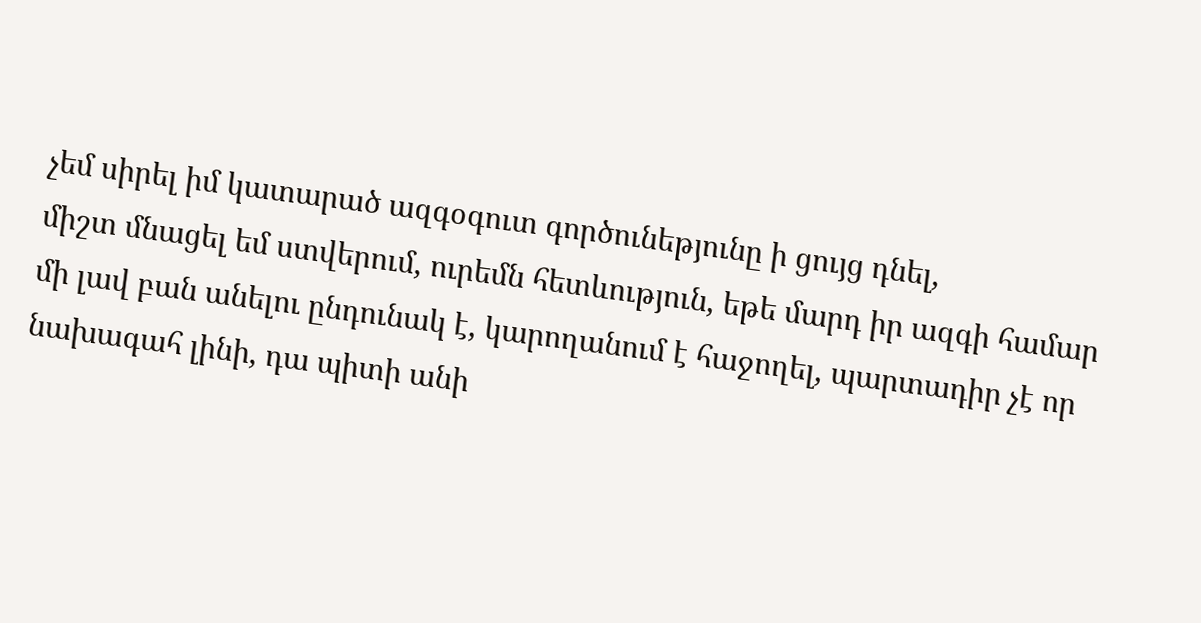չեմ սիրել իմ կատարած ազգօգուտ գործունեթյունը ի ցույց դնել,
միշտ մնացել եմ ստվերում, ուրեմն հետևություն, եթե մարդ իր ազգի համար
մի լավ բան անելու ընդունակ է, կարողանում է հաջողել, պարտադիր չէ որ նախագահ լինի, դա պիտի անի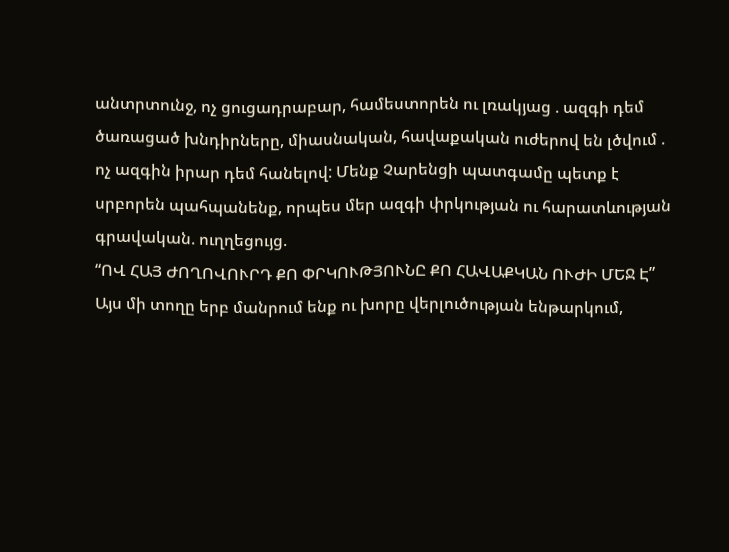անտրտունջ, ոչ ցուցադրաբար, համեստորեն ու լռակյաց . ազգի դեմ ծառացած խնդիրները, միասնական, հավաքական ուժերով են լծվում . ոչ ազգին իրար դեմ հանելով: Մենք Չարենցի պատգամը պետք է սրբորեն պահպանենք, որպես մեր ազգի փրկության ու հարատևության գրավական. ուղղեցույց.
“ՈՎ ՀԱՅ ԺՈՂՈՎՈՒՐԴ ՔՈ ՓՐԿՈՒԹՅՈՒՆԸ ՔՈ ՀԱՎԱՔԿԱՆ ՈՒԺԻ ՄԵՋ Է”
Այս մի տողը երբ մանրում ենք ու խորը վերլուծության ենթարկում,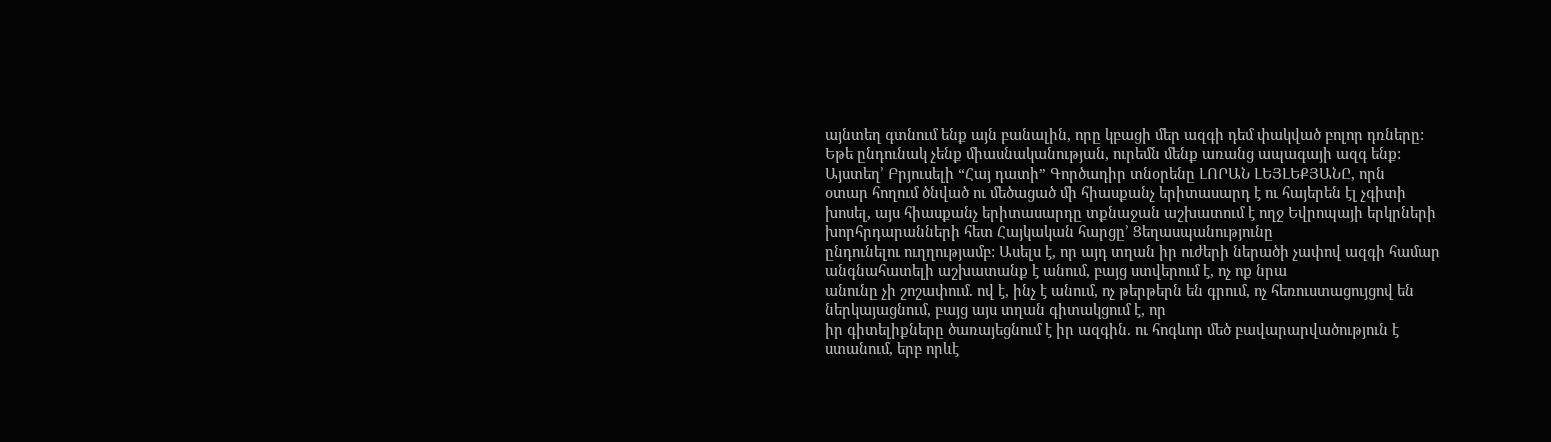այնտեղ գտնում ենք այն բանալին, որը կբացի մեր ազգի դեմ փակված բոլոր դռները:
Եթե ընդունակ չենք միասնականության, ուրեմն մենք առանց ապագայի ազգ ենք:
Այստեղ’ Բրյուսելի “Հայ դատի” Գործադիր տնօրենը ԼՈՐԱՆ ԼԵՅԼԵՔՅԱՆԸ, որն
օտար հողում ծնված ու մեծացած մի հիասքանչ երիտասարդ է ու հայերեն էլ չգիտի խոսել, այս հիասքանչ երիտասարդը տքնաջան աշխատում է ողջ Եվրոպայի երկրների խորհրդարանների հետ Հայկական հարցը’ Ցեղասպանությունը
ընդունելու ուղղությամբ: Ասելս է, որ այդ տղան իր ուժերի ներածի չափով ազգի համար անգնահատելի աշխատանք է անում, բայց ստվերում է, ոչ ոք նրա
անունը չի շոշափում. ով է, ինչ է անում, ոչ թերթերն են գրում, ոչ հեռուստացույցով են ներկայացնում, բայց այս տղան գիտակցում է, որ
իր գիտելիքները ծառայեցնում է իր ազգին. ու հոգևոր մեծ բավարարվածություն է ստանում, երբ որևէ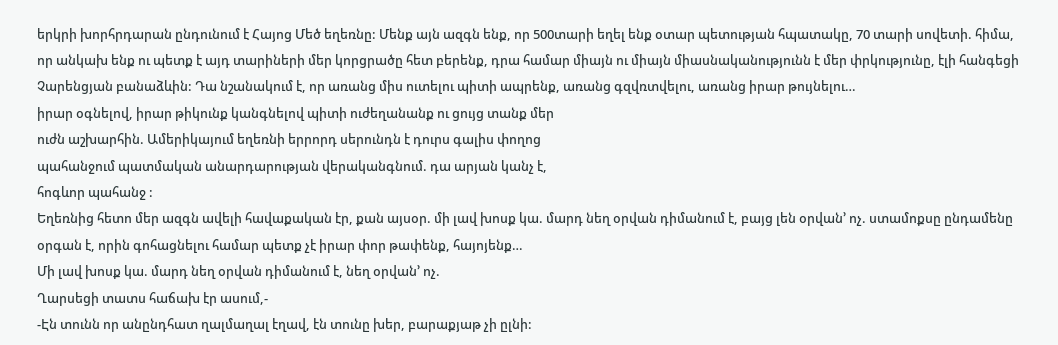երկրի խորհրդարան ընդունում է Հայոց Մեծ եղեռնը: Մենք այն ազգն ենք, որ 500տարի եղել ենք օտար պետության հպատակը, 70 տարի սովետի. հիմա, որ անկախ ենք ու պետք է այդ տարիների մեր կորցրածը հետ բերենք, դրա համար միայն ու միայն միասնականությունն է մեր փրկությունը, էլի հանգեցի Չարենցյան բանաձևին: Դա նշանակում է, որ առանց միս ուտելու պիտի ապրենք, առանց գզվռտվելու, առանց իրար թույնելու…
իրար օգնելով, իրար թիկունք կանգնելով պիտի ուժեղանանք ու ցույց տանք մեր
ուժն աշխարհին. Ամերիկայում եղեռնի երրորդ սերունդն է դուրս գալիս փողոց
պահանջում պատմական անարդարության վերականգնում. դա արյան կանչ է,
հոգևոր պահանջ :
Եղեռնից հետո մեր ազգն ավելի հավաքական էր, քան այսօր. մի լավ խոսք կա. մարդ նեղ օրվան դիմանում է, բայց լեն օրվան’ ոչ. ստամոքսը ընդամենը
օրգան է, որին գոհացնելու համար պետք չէ իրար փոր թափենք, հայոյենք…
Մի լավ խոսք կա. մարդ նեղ օրվան դիմանում է, նեղ օրվան’ ոչ.
Ղարսեցի տատս հաճախ էր ասում,-
-Էն տունն որ անընդհատ ղալմաղալ էղավ, էն տունը խեր, բարաքյաթ չի ըլնի: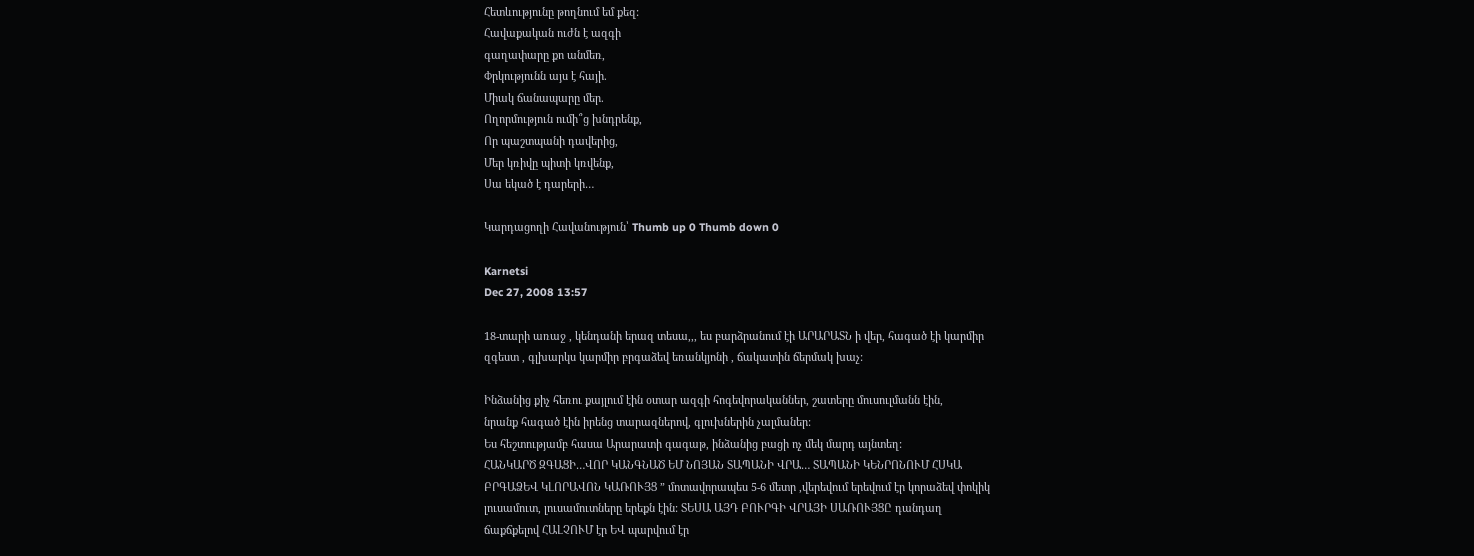Հետևությունը թողնում եմ քեզ:
Հավաքական ուժն է ազգի
գաղափարը քո անմեռ,
Փրկությունն այս է հայի.
Միակ ճանապարը մեր.
Ողորմություն ումի՞ց խնդրենք,
Որ պաշտպանի դավերից,
Մեր կռիվը պիտի կռվենք,
Սա եկած է դարերի…

Կարդացողի Հավանություն՝ Thumb up 0 Thumb down 0

Karnetsi
Dec 27, 2008 13:57

18-տարի առաջ , կենդանի երազ տեսա,,, ես բարձրանում էի ԱՐԱՐԱՏՆ ի վեր, հագած էի կարմիր
զգեստ , գլխարկս կարմիր բրգաձեվ եռանկյոնի , ճակատին ճերմակ խաչ:

Ինձանից քիչ հեռու քայլում էին օտար ազգի հոգեվորականներ, շատերը մուսուլմանն էին,
նրանք հագած էին իրենց տարազներով, գլուխներին չալմաներ:
Ես հեշտությամբ հասա Արարատի գագաթ, ինձանից բացի ոչ մեկ մարդ այնտեղ:
ՀԱՆԿԱՐԾ ԶԳԱՑԻ…ՎՈՐ ԿԱՆԳՆԱԾ ԵՄ ՆՈՅԱՆ ՏԱՊԱՆԻ ՎՐԱ… ՏԱՊԱՆԻ ԿԵՆՐՈՆՈՒՄ ՀՍԿԱ
ԲՐԳԱՁԵՎ ԿԼՈՐԱՎՈՆ ԿԱՌՈՒՅՑ ” մոտավորապես 5-6 մետր ,վերեվում երեվում էր կորաձեվ փոկիկ
լուսամուտ, լուսամուտները երեքն էին: ՏԵՍԱ ԱՅԴ ԲՈՒՐԳԻ ՎՐԱՅԻ ՍԱՌՈՒՅՑԸ դանդաղ
ճաքճքելով ՀԱԼՉՈՒՄ էր ԵՎ պարվում էր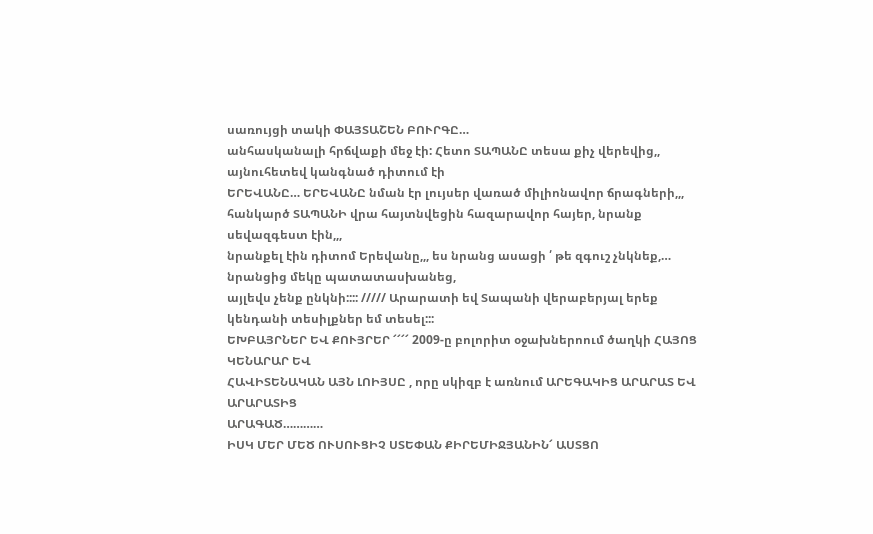սառույցի տակի ՓԱՅՏԱՇԵՆ ԲՈՒՐԳԸ…
անհասկանալի հրճվաքի մեջ էի: Հետո ՏԱՊԱՆԸ տեսա քիչ վերեվից,, այնուհետեվ կանգնած դիտում էի
ԵՐԵՎԱՆԸ… ԵՐԵՎԱՆԸ նման էր լույսեր վառած միլիոնավոր ճրագների,,,
հանկարծ ՏԱՊԱՆԻ վրա հայտնվեցին հազարավոր հայեր, նրանք սեվազգեստ էին,,,
նրանքել էին դիտոմ Երեվանը,,, ես նրանց ասացի ՛ թե զգուշ չնկնեք,… նրանցից մեկը պատատասխանեց,
այլեվս չենք ընկնի:::: ///// Արարատի եվ Տապանի վերաբերյալ երեք կենդանի տեսիլքներ եմ տեսել:::
ԵԽԲԱՅՐՆԵՐ ԵՎ ՔՈՒՅՐԵՐ ՜՜՜՜ 2009-ը բոլորիտ օջախներոում ծաղկի ՀԱՅՈՑ ԿԵՆԱՐԱՐ ԵՎ
ՀԱՎԻՏԵՆԱԿԱՆ ԱՅՆ ԼՈԻՅՍԸ , որը սկիզբ է առնում ԱՐԵԳԱԿԻՑ ԱՐԱՐԱՏ ԵՎ ԱՐԱՐԱՏԻՑ
ԱՐԱԳԱԾ…………
ԻՍԿ ՄԵՐ ՄԵԾ ՈՒՍՈՒՑԻՉ ՍՏԵՓԱՆ ՔԻՐԵՄԻՋՅԱՆԻՆ՜ ԱՍՏՑՈ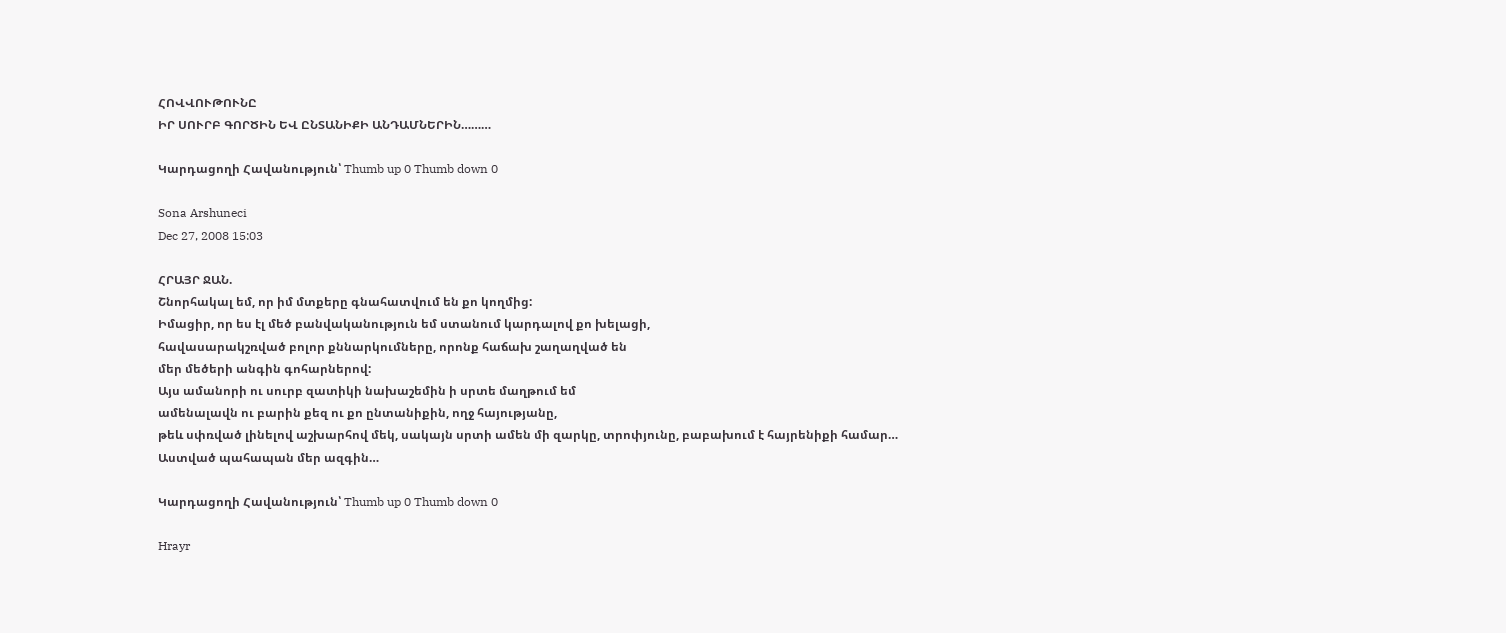ՀՈՎՎՈՒԹՈՒՆԸ
ԻՐ ՍՈՒՐԲ ԳՈՐԾԻՆ ԵՎ ԸՆՏԱՆԻՔԻ ԱՆԴԱՄՆԵՐԻՆ………

Կարդացողի Հավանություն՝ Thumb up 0 Thumb down 0

Sona Arshuneci
Dec 27, 2008 15:03

ՀՐԱՅՐ ՋԱՆ.
Շնորհակալ եմ, որ իմ մտքերը գնահատվում են քո կողմից:
Իմացիր, որ ես էլ մեծ բանվականություն եմ ստանում կարդալով քո խելացի,
հավասարակշռված բոլոր քննարկումները, որոնք հաճախ շաղաղված են
մեր մեծերի անգին գոհարներով:
Այս ամանորի ու սուրբ զատիկի նախաշեմին ի սրտե մաղթում եմ
ամենալավն ու բարին քեզ ու քո ընտանիքին, ողջ հայությանը,
թեև սփռված լինելով աշխարհով մեկ, սակայն սրտի ամեն մի զարկը, տրոփյունը, բաբախում է հայրենիքի համար…
Աստված պահապան մեր ազգին…

Կարդացողի Հավանություն՝ Thumb up 0 Thumb down 0

Hrayr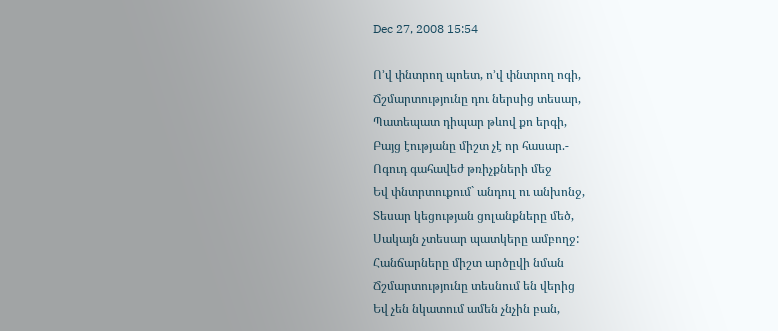Dec 27, 2008 15:54

Ո’վ փնտրող պոետ, ո’վ փնտրող ոգի,
Ճշմարտությունը դու ներսից տեսար,
Պատեպատ դիպար թևով քո երգի,
Բայց էությանը միշտ չէ որ հասար.-
Ոգուդ գահավեժ թռիչքների մեջ
Եվ փնտրտուքում` անդուլ ու անխոնջ,
Տեսար կեցության ցոլանքները մեծ,
Սակայն չտեսար պատկերը ամբողջ:
Հանճարները միշտ արծըվի նման
Ճշմարտությունը տեսնում են վերից
Եվ չեն նկատում ամեն չնչին բան,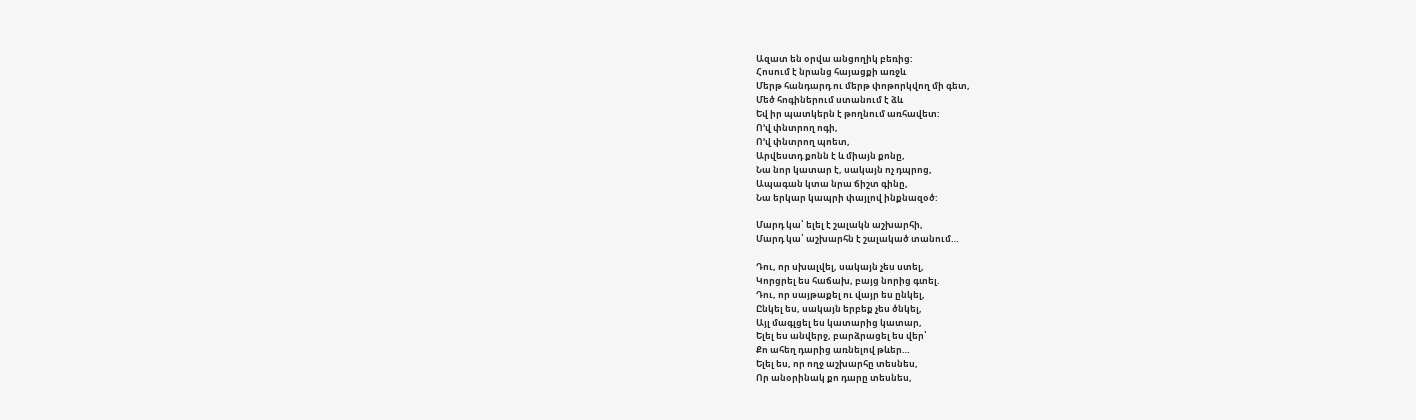Ազատ են օրվա անցողիկ բեռից:
Հոսում է նրանց հայացքի առջև
Մերթ հանդարդ ու մերթ փոթորկվող մի գետ,
Մեծ հոգիներում ստանում է ձև
Եվ իր պատկերն է թողնում առհավետ:
Ո’վ փնտրող ոգի,
Ո’վ փնտրող պոետ,
Արվեստդ քոնն է և միայն քոնը,
Նա նոր կատար է, սակայն ոչ դպրոց,
Ապագան կտա նրա ճիշտ գինը,
Նա երկար կապրի փայլով ինքնազօծ:

Մարդ կա՝ ելել է շալակն աշխարհի,
Մարդ կա՝ աշխարհն է շալակած տանում…

Դու, որ սխալվել, սակայն չես ստել,
Կորցրել ես հաճախ, բայց նորից գտել.
Դու, որ սայթաքել ու վայր ես ընկել,
Ընկել ես, սակայն երբեք չես ծնկել,
Այլ մագլցել ես կատարից կատար,
Ելել ես անվերջ, բարձրացել ես վեր՝
Քո ահեղ դարից առնելով թևեր…
Ելել ես, որ ողջ աշխարհը տեսնես,
Որ անօրինակ քո դարը տեսնես,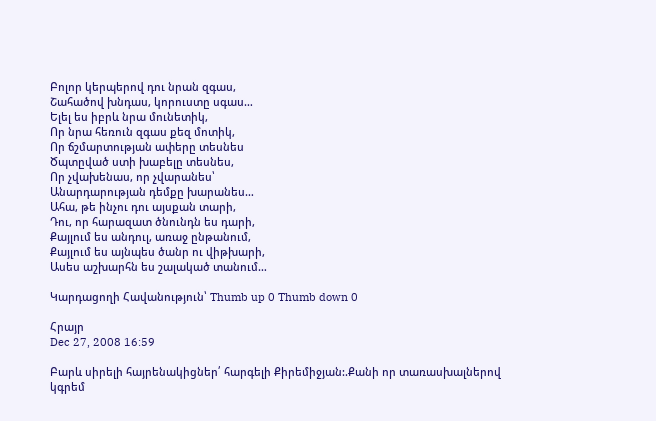Բոլոր կերպերով դու նրան զգաս,
Շահածով խնդաս, կորուստը սգաս…
Ելել ես իբրև նրա մունետիկ,
Որ նրա հեռուն զգաս քեզ մոտիկ,
Որ ճշմարտության ափերը տեսնես
Ծպտըված ստի խաբելը տեսնես,
Որ չվախենաս, որ չվարանես՝
Անարդարության դեմքը խարանես…
Ահա, թե ինչու դու այսքան տարի,
Դու, որ հարազատ ծնունդն ես դարի,
Քայլում ես անդուլ, առաջ ընթանում,
Քայլում ես այնպես ծանր ու վիթխարի,
Ասես աշխարհն ես շալակած տանում…

Կարդացողի Հավանություն՝ Thumb up 0 Thumb down 0

Հրայր
Dec 27, 2008 16:59

Բարև սիրելի հայրենակիցներ՛ հարգելի Քիրեմիջյան:.Քանի որ տառասխալներով կգրեմ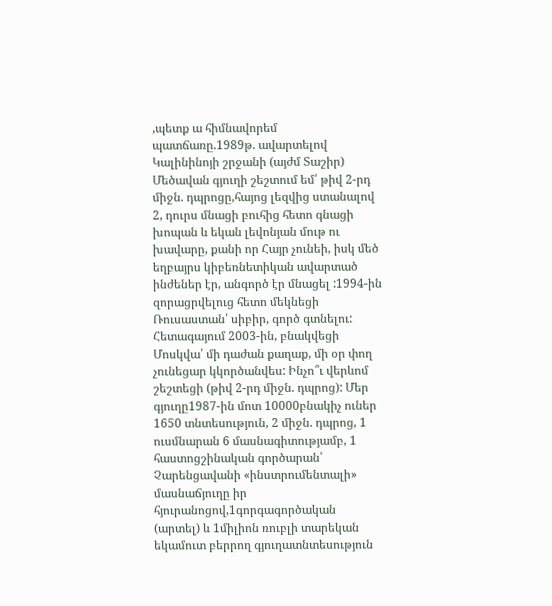,պետք ա հիմնավորեմ պատճառը.1989թ. ավարտելով Կալինինոյի շրջանի (այժմ Տաշիր) Մեծավան գյուղի շեշտում եմ՛ թիվ 2-րդ միջն. դպրոցը,հայոց լեզվից ստանալով 2, դուրս մնացի բուհից հետո գնացի խոպան և եկան լեվոնյան մութ ու խավարը, քանի որ Հայր չունեի, իսկ մեծ եղբայրս կիբեռնետիկան ավարտած ինժեներ էր, անգործ էր մնացել :1994-ին զորացրվելուց հետո մեկնեցի Ռուսաստան՛ սիբիր, գործ գտնելու: Հետագայում 2003-ին, բնակվեցի Մոսկվա՛ մի դաժան քաղաք, մի օր փող չունեցար կկործանվես: Ինչո՞ւ վերևոմ շեշտեցի (թիվ 2-րդ միջն. դպրոց): Մեր գյուղը1987-ին մոտ 10000բնակիչ ուներ 1650 տնտեսություն, 2 միջն. դպրոց, 1 ուսմնարան 6 մասնագիտությամբ, 1 հաստոցշինական գործարան՛ Չարենցավանի «ինստրումենտալի» մասնաճյուղը իր հյուրանոցով,1գորգագործական (արտել) և 1միլիոն ռուբլի տարեկան եկամուտ բերրող գյուղատնտեսություն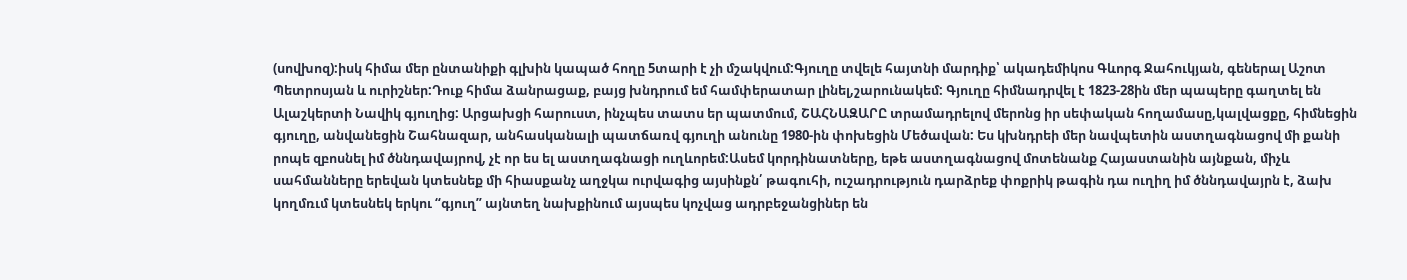(սովխոզ):իսկ հիմա մեր ընտանիքի գլխին կապած հողը 5տարի է չի մշակվում:Գյուղը տվելե հայտնի մարդիք՝ ակադեմիկոս Գևորգ Ջահուկյան, գեներալ Աշոտ Պետրոսյան և ուրիշներ:Դուք հիմա ձանրացաք, բայց խնդրում եմ համփերատար լինել,շարունակեմ: Գյուղը հիմնադրվել է 1823-28ին մեր պապերը գաղտել են Ալաշկերտի Նավիկ գյուղից: Արցախցի հարուստ, ինչպես տատս եր պատմում, ՇԱՀՆԱԶԱՐԸ տրամադրելով մերոնց իր սեփական հողամասը,կալվացքը, հիմնեցին գյուղը, անվանեցին Շահնազար, անհասկանալի պատճառվ գյուղի անունը 1980-ին փոխեցին Մեծավան: Ես կխնդրեի մեր նավպետին աստղագնացով մի քանի րոպե զբոսնել իմ ծննդավայրով, չէ որ ես ել աստղագնացի ուղևորեմ:Ասեմ կորդինատները, եթե աստղագնացով մոտենանք Հայաստանին այնքան, միչև սահմանները երեվան կտեսնեք մի հիասքանչ աղջկա ուրվագից այսինքն՛ թագուհի, ուշադրություն դարձրեք փոքրիկ թագին դա ուղիղ իմ ծննդավայրն է, ձախ կողմռւմ կտեսնեկ երկու “գյուղ” այնտեղ նախքինում այսպես կոչվաց ադրբեջանցիներ են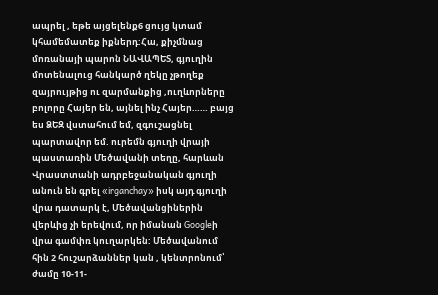ապրել , եթե այցելենք6 ցույց կտամ կհամեմատեք իքներդ:Հա, քիչմնաց մոռանայի պարոն ՆԱՎԱՊԵՏ, գյուղին մոտենալուց հանկարծ ղեկը չթողեք զայրույթից ու զարմանքից ,ուղևորները բոլորը Հայեր են, այնել ինչ Հայեր…… բայց ես ՁԵԶ վստահում եմ, զգուշացնել պարտավոր եմ. ուրեմն գյուղի վրայի պաստառին Մեծավանի տեղը, հարևան Վրաստտանի ադրբեջանական գյուղի անուն են գրել «irganchay» իսկ այդ գյուղի վրա դատարկ է, Մեծավանցիներին վերևից չի երեվում, որ իմանան Googleի վրա գամփռ կուղարկեն: Մեծավանում հին 2 հուշարձաններ կան , կենտրոնում՝ ժամը 10-11-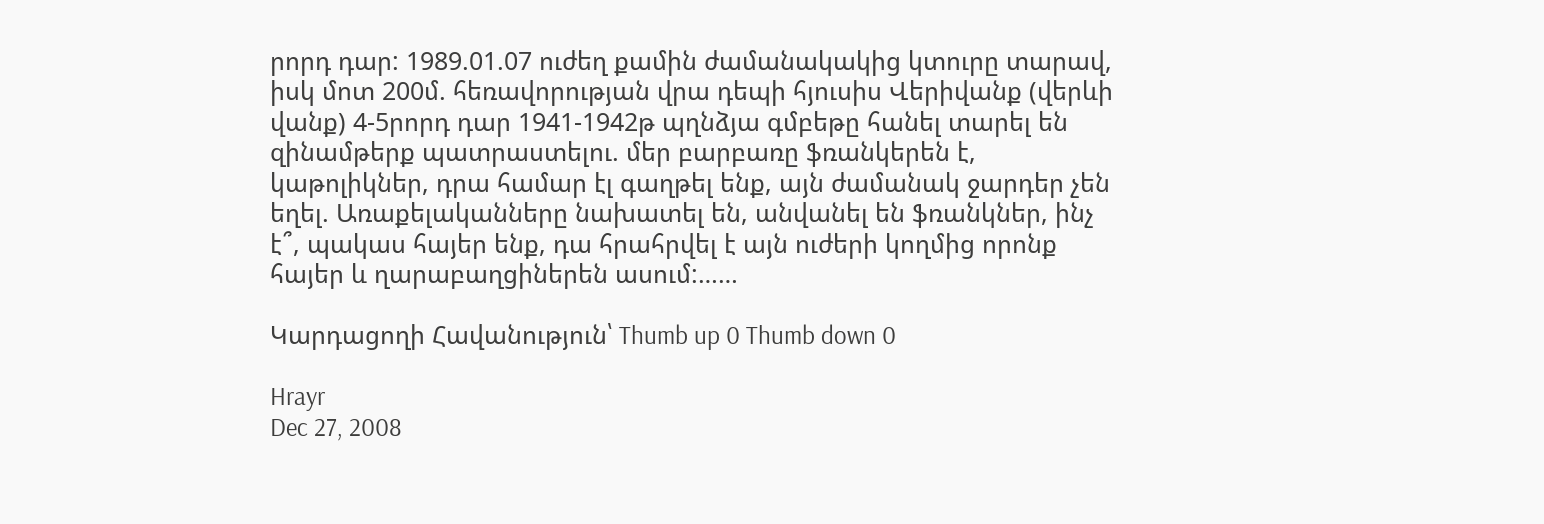րորդ դար: 1989.01.07 ուժեղ քամին ժամանակակից կտուրը տարավ, իսկ մոտ 200մ. հեռավորության վրա դեպի հյուսիս Վերիվանք (վերևի վանք) 4-5րորդ դար 1941-1942թ պղնձյա գմբեթը հանել տարել են զինամթերք պատրաստելու. մեր բարբառը ֆռանկերեն է, կաթոլիկներ, դրա համար էլ գաղթել ենք, այն ժամանակ ջարդեր չեն եղել. Առաքելականները նախատել են, անվանել են ֆռանկներ, ինչ է՞, պակաս հայեր ենք, դա հրահրվել է այն ուժերի կողմից որոնք հայեր և ղարաբաղցիներեն ասում:……

Կարդացողի Հավանություն՝ Thumb up 0 Thumb down 0

Hrayr
Dec 27, 2008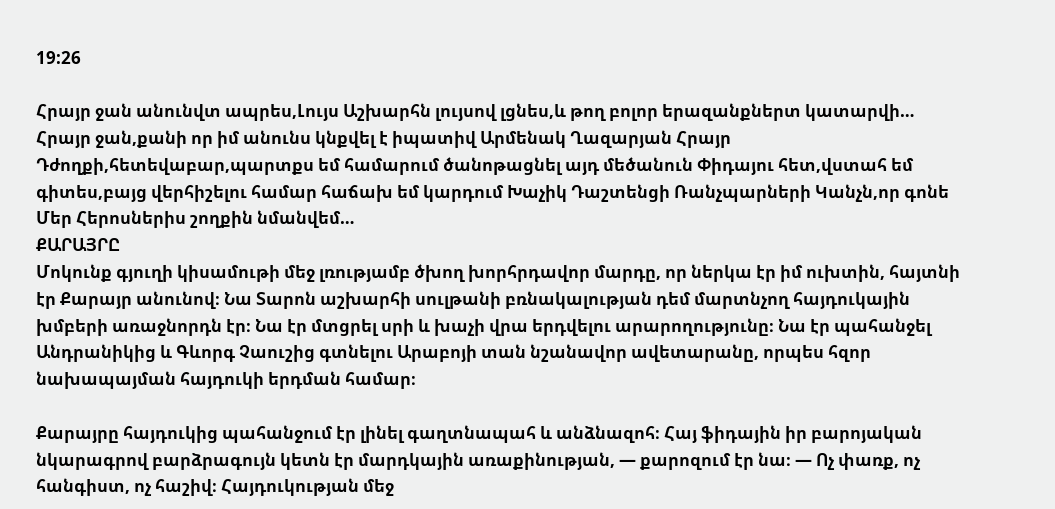19:26

Հրայր ջան անունվտ ապրես,Լույս Աշխարհն լույսով լցնես,և թող բոլոր երազանքներտ կատարվի…
Հրայր ջան,քանի որ իմ անունս կնքվել է իպատիվ Արմենակ Ղազարյան Հրայր Դժողքի,հետեվաբար,պարտքս եմ համարում ծանոթացնել այդ մեծանուն Փիդայու հետ,վստահ եմ գիտես,բայց վերհիշելու համար հաճախ եմ կարդում Խաչիկ Դաշտենցի Ռանչպարների Կանչն,որ գոնե Մեր Հերոսներիս շողքին նմանվեմ…
ՔԱՐԱՅՐԸ
Մոկունք գյուղի կիսամութի մեջ լռությամբ ծխող խորհրդավոր մարդը, որ ներկա էր իմ ուխտին, հայտնի էր Քարայր անունով։ Նա Տարոն աշխարհի սուլթանի բռնակալության դեմ մարտնչող հայդուկային խմբերի առաջնորդն էր։ Նա էր մտցրել սրի և խաչի վրա երդվելու արարողությունը։ Նա էր պահանջել Անդրանիկից և Գևորգ Չաուշից գտնելու Արաբոյի տան նշանավոր ավետարանը, որպես հզոր նախապայման հայդուկի երդման համար։

Քարայրը հայդուկից պահանջում էր լինել գաղտնապահ և անձնազոհ։ Հայ ֆիդային իր բարոյական նկարագրով բարձրագույն կետն էր մարդկային առաքինության, — քարոզում էր նա։ — Ոչ փառք, ոչ հանգիստ, ոչ հաշիվ։ Հայդուկության մեջ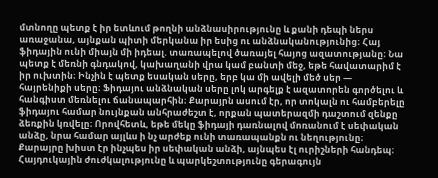մտնողը պետք է իր ետևում թողնի անձնասիրությունը և քանի դեպի ներս առաջանա, այնքան պիտի մերկանա իր եսից ու անձնականությունից։ Հայ ֆիդային ունի միայն մի իդեալ. տառապելով ծառայել հայոց ազատությանը։ Նա պետք է մեռնի գնդակով, կախաղանի վրա կամ բանտի մեջ, եթե հավատարիմ է իր ուխտին։ Ինչին է պետք եսական սերը, երբ կա մի ավելի մեծ սեր — հայրենիքի սերը։ Ֆիդայու անձնական սերը լոկ արգելք է ազատորեն գործելու և հանգիստ մեռնելու ճանապարհին։ Քարայրն ասում էր, որ տոկալն ու համբերելը ֆիդայու համար նույնքան անհրաժեշտ է, որքան պատերազմի դաշտում զենքը ձեռքին կռվելը։ Որովհետև, եթե մեկը ֆիդայի դառնալով մոռանում է սեփական անձը, նրա համար այլևս ի նչ արժեք ունի տառապանքն ու նեղությունը։ Քարայրը խիստ էր ինչպես իր սեփական անձի, այնպես էլ ուրիշների հանդեպ։ Հայդուկային ժուժկալությունը և պարկեշտությունը գերագույն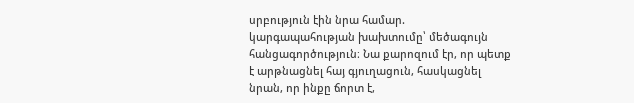սրբություն էին նրա համար. կարգապահության խախտումը՝ մեծագույն հանցագործություն։ Նա քարոզում էր, որ պետք է արթնացնել հայ գյուղացուն, հասկացնել նրան, որ ինքը ճորտ է,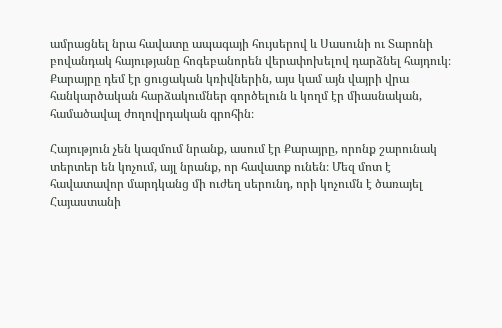ամրացնել նրա հավատը ապագայի հույսերով և Սասունի ու Տարոնի բովանդակ հայությանը հոգեբանորեն վերափոխելով դարձնել հայդուկ։ Քարայրը դեմ էր ցուցական կռիվներին, այս կամ այն վայրի վրա հանկարծական հարձակումներ գործելուն և կողմ էր միասնական, համածավալ ժողովրդական գրոհին։

Հայություն չեն կազմում նրանք, ասում էր Քարայրը, որոնք շարունակ տերտեր են կոչում, այլ նրանք, որ հավատք ունեն։ Մեզ մոտ է հավատավոր մարդկանց մի ուժեղ սերունդ, որի կոչումն է ծառայել Հայաստանի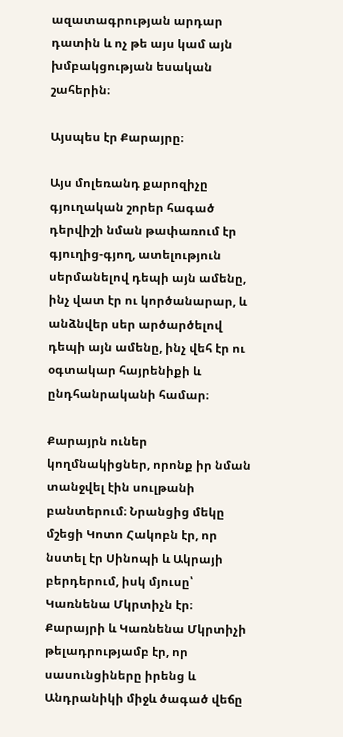ազատագրության արդար դատին և ոչ թե այս կամ այն խմբակցության եսական շահերին։

Այսպես էր Քարայրը։

Այս մոլեռանդ քարոզիչը գյուղական շորեր հագած դերվիշի նման թափառում էր գյուղից-գյող, ատելություն սերմանելով դեպի այն ամենը, ինչ վատ էր ու կործանարար, և անձնվեր սեր արծարծելով դեպի այն ամենը, ինչ վեհ էր ու օգտակար հայրենիքի և ընդհանրականի համար։

Քարայրն ուներ կողմնակիցներ, որոնք իր նման տանջվել էին սուլթանի բանտերում։ Նրանցից մեկը մշեցի Կոտո Հակոբն էր, որ նստել էր Սինոպի և Ակրայի բերդերում, իսկ մյուսը՝ Կառնենա Մկրտիչն էր։ Քարայրի և Կառնենա Մկրտիչի թելադրությամբ էր, որ սասունցիները իրենց և Անդրանիկի միջև ծագած վեճը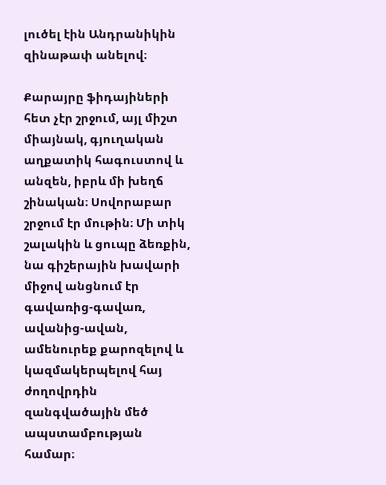լուծել էին Անդրանիկին զինաթափ անելով։

Քարայրը ֆիդայիների հետ չէր շրջում, այլ միշտ միայնակ, գյուղական աղքատիկ հագուստով և անզեն, իբրև մի խեղճ շինական։ Սովորաբար շրջում էր մութին։ Մի տիկ շալակին և ցուպը ձեռքին, նա գիշերային խավարի միջով անցնում էր գավառից-գավառ, ավանից-ավան, ամենուրեք քարոզելով և կազմակերպելով հայ ժողովրդին զանգվածային մեծ ապստամբության համար։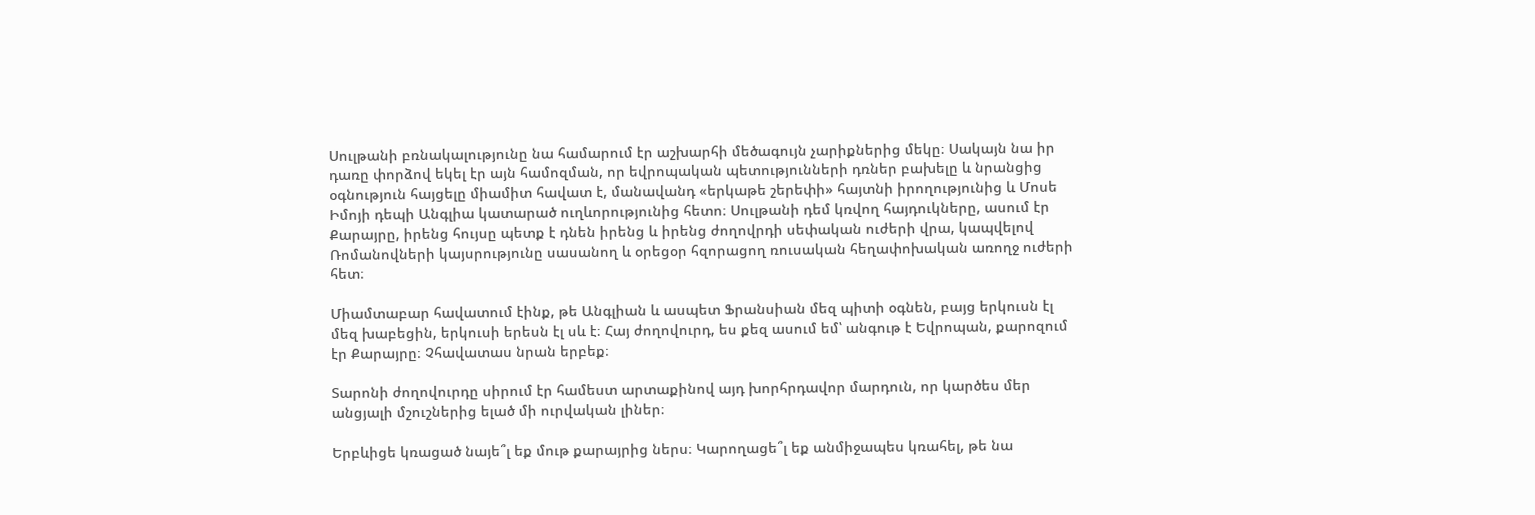Սուլթանի բռնակալությունը նա համարում էր աշխարհի մեծագույն չարիքներից մեկը։ Սակայն նա իր դառը փորձով եկել էր այն համոզման, որ եվրոպական պետությունների դռներ բախելը և նրանցից օգնություն հայցելը միամիտ հավատ է, մանավանդ «երկաթե շերեփի» հայտնի իրողությունից և Մոսե Իմոյի դեպի Անգլիա կատարած ուղևորությունից հետո։ Սուլթանի դեմ կռվող հայդուկները, ասում էր Քարայրը, իրենց հույսը պետք է դնեն իրենց և իրենց ժողովրդի սեփական ուժերի վրա, կապվելով Ռոմանովների կայսրությունը սասանող և օրեցօր հզորացող ռուսական հեղափոխական առողջ ուժերի հետ։

Միամտաբար հավատում էինք, թե Անգլիան և ասպետ Ֆրանսիան մեզ պիտի օգնեն, բայց երկուսն էլ մեզ խաբեցին, երկուսի երեսն էլ սև է։ Հայ ժողովուրդ, ես քեզ ասում եմ՝ անգութ է Եվրոպան, քարոզում էր Քարայրը։ Չհավատաս նրան երբեք։

Տարոնի ժողովուրդը սիրում էր համեստ արտաքինով այդ խորհրդավոր մարդուն, որ կարծես մեր անցյալի մշուշներից ելած մի ուրվական լիներ։

Երբևիցե կռացած նայե՞լ եք մութ քարայրից ներս։ Կարողացե՞լ եք անմիջապես կռահել, թե նա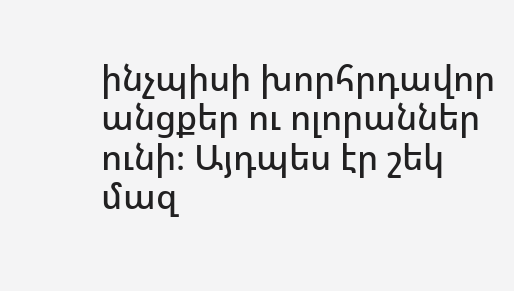ինչպիսի խորհրդավոր անցքեր ու ոլորաններ ունի։ Այդպես էր շեկ մազ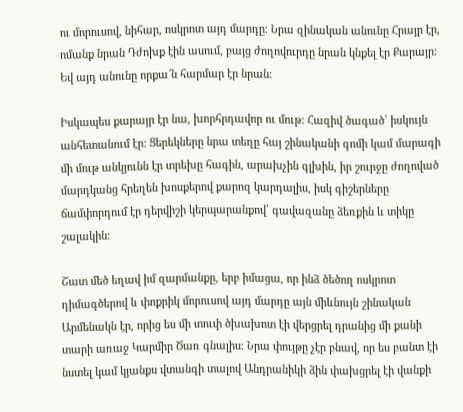ու մորուսով, նիհար, ոսկրոտ այդ մարդը։ Նրա զինական անունը Հրայր էր, ոմանք նրան Դժոխք էին ասում, բայց ժողովուրդը նրան կնքել էր Քարայր։ Եվ այդ անունը որքա՜ն հարմար էր նրան։

Իսկապես քարայր էր նա, խորհրդավոր ու մութ։ Հազիվ ծագած՝ իսկույն անհետանում էր։ Ցերեկները նրա տեղը հայ շինականի գոմի կամ մարագի մի մութ անկյունն էր տրեխը հագին, արախչին գլխին, իր շուրջը ժողոված մարդկանց հրեղեն խոսքերով քարոզ կարդալիս, իսկ գիշերները ճամփորդում էր դերվիշի կերպարանքով՝ գավազանը ձեռքին և տիկը շալակին։

Շատ մեծ եղավ իմ զարմանքը, երբ իմացա, որ ինձ ծեծող ոսկրոտ դիմագծերով և փոքրիկ մորուսով այդ մարդը այն միևնույն շինական Արմենակն էր, որից ես մի տուփ ծխախոտ էի վերցրել դրանից մի քանի տարի առաջ Կարմիր Ծառ գնալիս։ Նրա փույթը չէր բնավ, որ ես բանտ էի նստել կամ կյանքս վտանգի տալով Անդրանիկի ձին փախցրել էի վանքի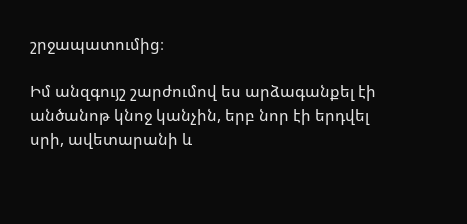շրջապատումից։

Իմ անզգույշ շարժումով ես արձագանքել էի անծանոթ կնոջ կանչին, երբ նոր էի երդվել սրի, ավետարանի և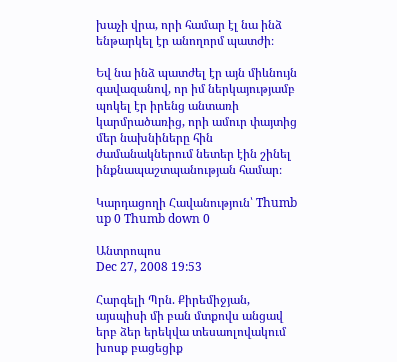խաչի վրա, որի համար էլ նա ինձ ենթարկել էր անողորմ պատժի։

Եվ նա ինձ պատժել էր այն միևնույն գավազանով, որ իմ ներկայությամբ պոկել էր իրենց անտառի կարմրածառից, որի ամուր փայտից մեր նախնիները հին ժամանակներում նետեր էին շինել ինքնապաշտպանության համար։

Կարդացողի Հավանություն՝ Thumb up 0 Thumb down 0

Անտրոպոս
Dec 27, 2008 19:53

Հարգելի Պրն. Քիրեմիջյան, այսպիսի մի բան մտքովս անցավ երբ ձեր երեկվա տեսաոլովակում խոսք բացեցիք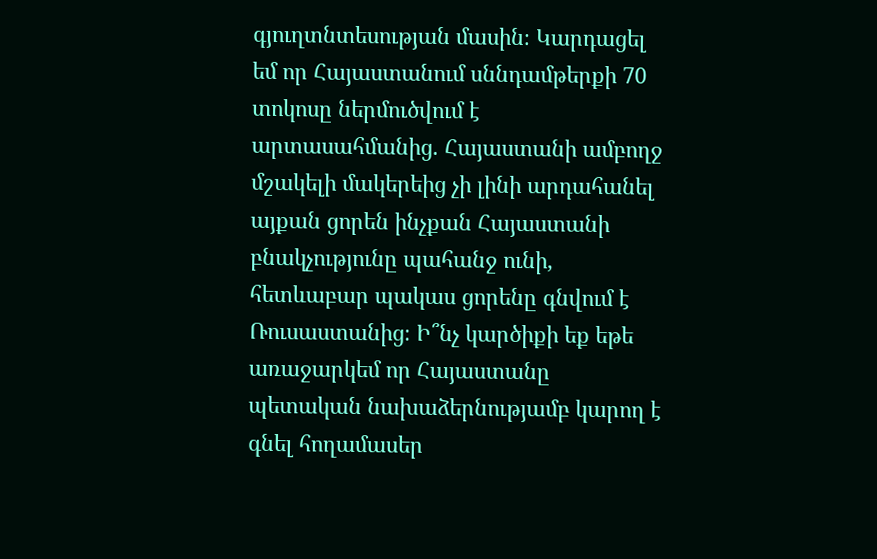գյուղտնտեսության մասին։ Կարդացել եմ որ Հայաստանում սննդամթերքի 70 տոկոսը ներմուծվում է արտասահմանից. Հայաստանի ամբողջ մշակելի մակերեից չի լինի արդահանել այքան ցորեն ինչքան Հայաստանի բնակչությունը պահանջ ունի, հետևաբար պակաս ցորենը գնվում է Ռուսաստանից։ Ի՞նչ կարծիքի եք եթե առաջարկեմ որ Հայաստանը պետական նախաձերնությամբ կարող է գնել հողամասեր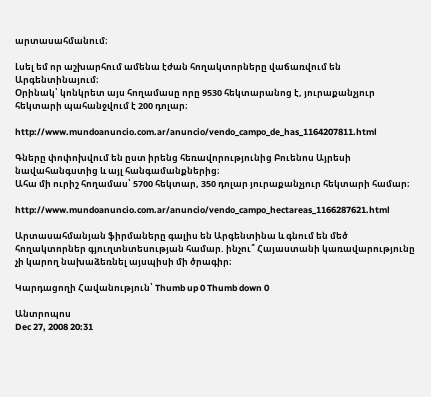արտասահմանում։

Լսել եմ որ աշխարհում ամենա էժան հողակտորները վաճառվում են Արգենտինայում։
Օրինակ՝ կոնկրետ այս հողամասը որը 9530 հեկտարանոց է, յուրաքանչյուր հեկտարի պահանջվում է 200 դոլար։

http://www.mundoanuncio.com.ar/anuncio/vendo_campo_de_has_1164207811.html

Գները փոփոխվում են ըստ իրենց հեռավորությունից Բուենոս Այրեսի նավահանգստից և այլ հանգամանքներից։
Ահա մի ուրիշ հողամաս՝ 5700 հեկտար, 350 դոլար յուրաքանչյուր հեկտարի համար։

http://www.mundoanuncio.com.ar/anuncio/vendo_campo_hectareas_1166287621.html

Արտասահմանյան ֆիրմաները գալիս են Արգենտինա և գնում են մեծ հողակտորներ գյուղտնտեսության համար. ինչու՞ Հայաստանի կառավարությունը չի կարող նախաձեռնել այսպիսի մի ծրագիր։

Կարդացողի Հավանություն՝ Thumb up 0 Thumb down 0

Անտրոպոս
Dec 27, 2008 20:31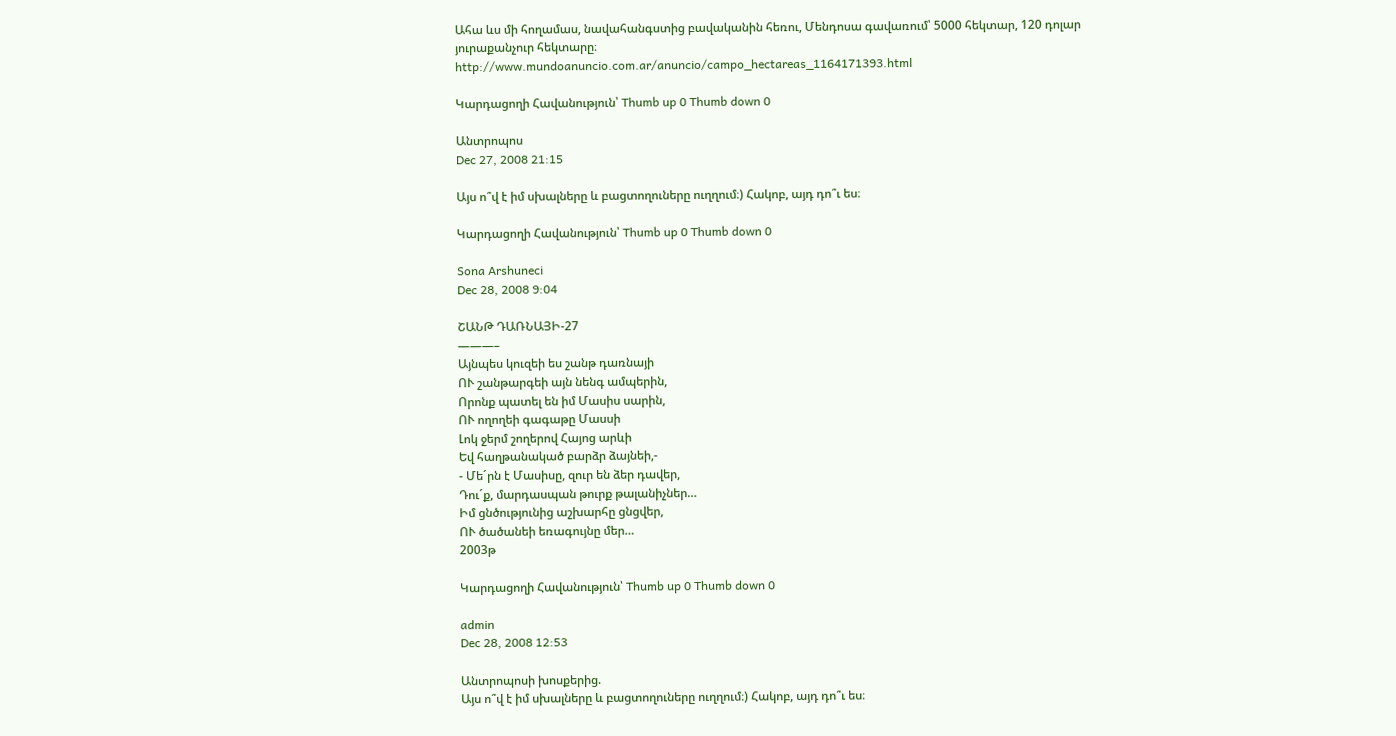Ահա ևս մի հողամաս, նավահանգստից բավականին հեռու, Մենդոսա գավառում՝ 5000 հեկտար, 120 դոլար յուրաքանչուր հեկտարը։
http://www.mundoanuncio.com.ar/anuncio/campo_hectareas_1164171393.html

Կարդացողի Հավանություն՝ Thumb up 0 Thumb down 0

Անտրոպոս
Dec 27, 2008 21:15

Այս ո՞վ է իմ սխալները և բացտողուները ուղղում։) Հակոբ, այդ դո՞ւ ես։

Կարդացողի Հավանություն՝ Thumb up 0 Thumb down 0

Sona Arshuneci
Dec 28, 2008 9:04

ՇԱՆԹ ԴԱՌՆԱՅԻ-27
———–
Այնպես կուզեի ես շանթ դառնայի
ՈՒ շանթարգեի այն նենգ ամպերին,
Որոնք պատել են իմ Մասիս սարին,
ՈՒ ողողեի գագաթը Մասսի
Լոկ ջերմ շողերով Հայոց արևի
Եվ հաղթանակած բարձր ձայնեի,-
- Մե´րն է Մասիսը, զուր են ձեր դավեր,
Դու´ք, մարդասպան թուրք թալանիչներ…
Իմ ցնծությունից աշխարհը ցնցվեր,
ՈՒ ծածանեի եռագույնը մեր…
2003թ

Կարդացողի Հավանություն՝ Thumb up 0 Thumb down 0

admin
Dec 28, 2008 12:53

Անտրոպոսի խոսքերից.
Այս ո՞վ է իմ սխալները և բացտողուները ուղղում։) Հակոբ, այդ դո՞ւ ես։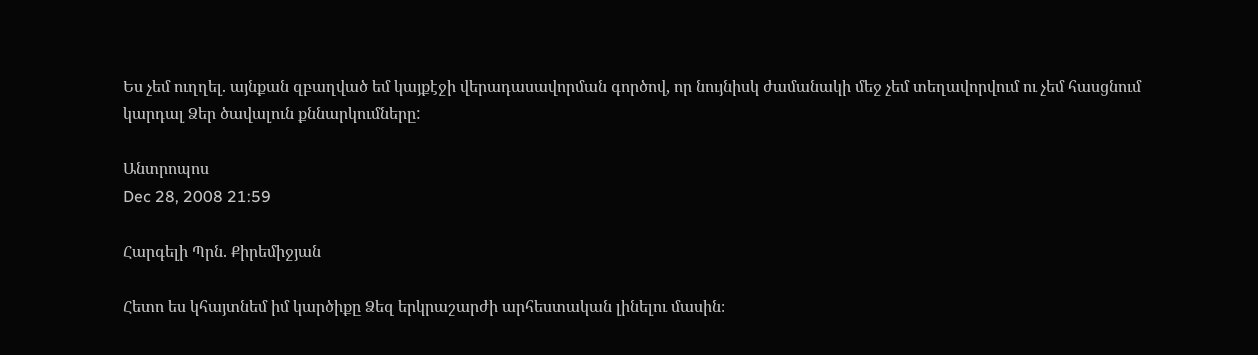Ես չեմ ուղղել. այնքան զբաղված եմ կայքէջի վերադասավորման գործով, որ նույնիսկ ժամանակի մեջ չեմ տեղավորվում ու չեմ հասցնում կարդալ Ձեր ծավալուն քննարկումները:

Անտրոպոս
Dec 28, 2008 21:59

Հարգելի Պրն. Քիրեմիջյան

Հետո ես կհայտնեմ իմ կարծիքը Ձեզ երկրաշարժի արհեստական լինելու մասին։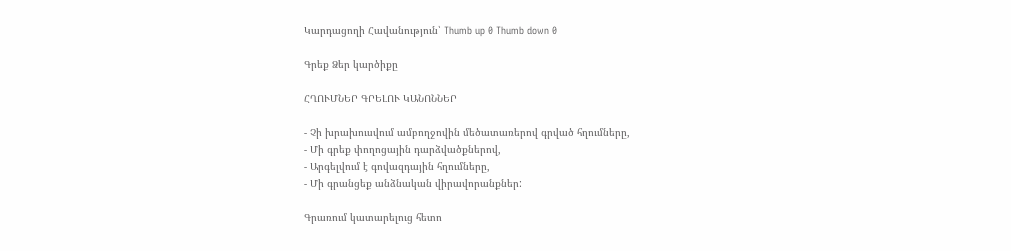Կարդացողի Հավանություն՝ Thumb up 0 Thumb down 0

Գրեք Ձեր կարծիքը

ՀՂՈՒՄՆԵՐ ԳՐԵԼՈՒ ԿԱՆՈՆՆԵՐ

- Չի խրախուսվում ամբողջովին մեծատառերով գրված հղումները,
- Մի գրեք փողոցային դարձվածքներով,
- Արգելվում է գովազդային հղումները,
- Մի գրանցեք անձնական վիրավորանքներ:

Գրառում կատարելուց հետո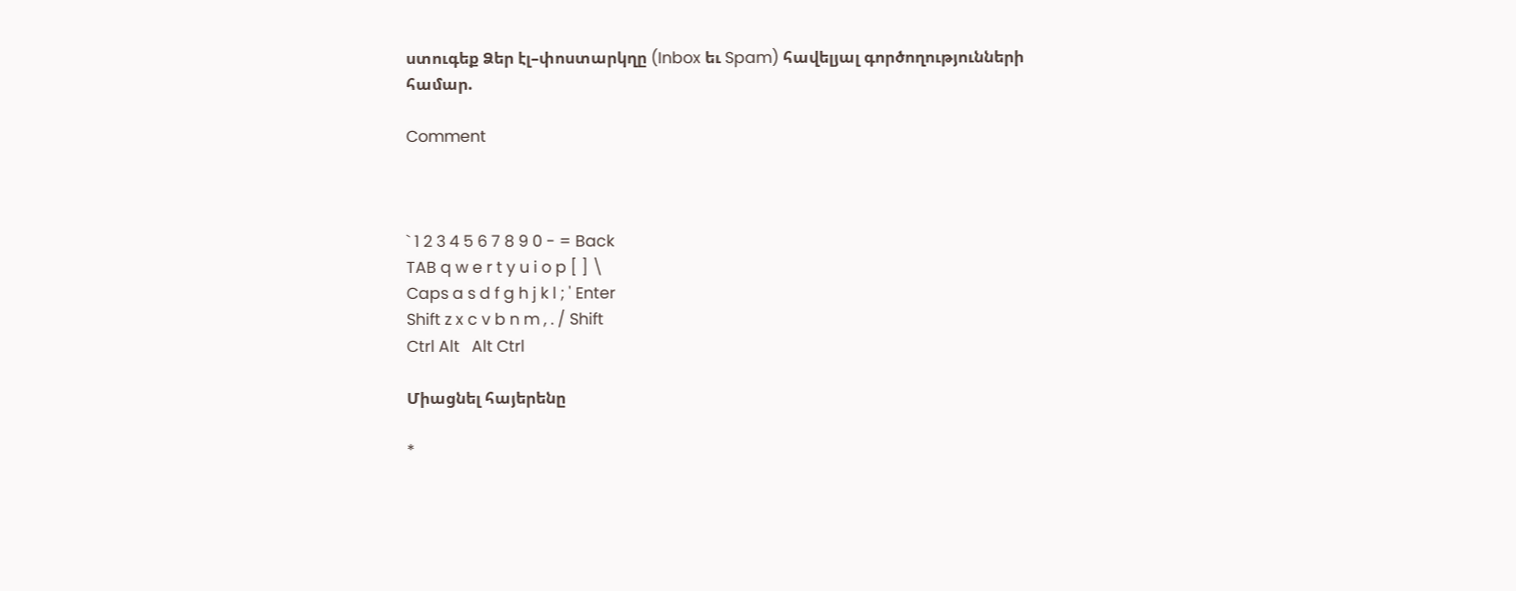ստուգեք Ձեր էլ–փոստարկղը (Inbox եւ Spam) հավելյալ գործողությունների համար.

Comment



` 1 2 3 4 5 6 7 8 9 0 - = Back
TAB q w e r t y u i o p [ ] \
Caps a s d f g h j k l ; ' Enter
Shift z x c v b n m , . / Shift
Ctrl Alt   Alt Ctrl

Միացնել հայերենը

*